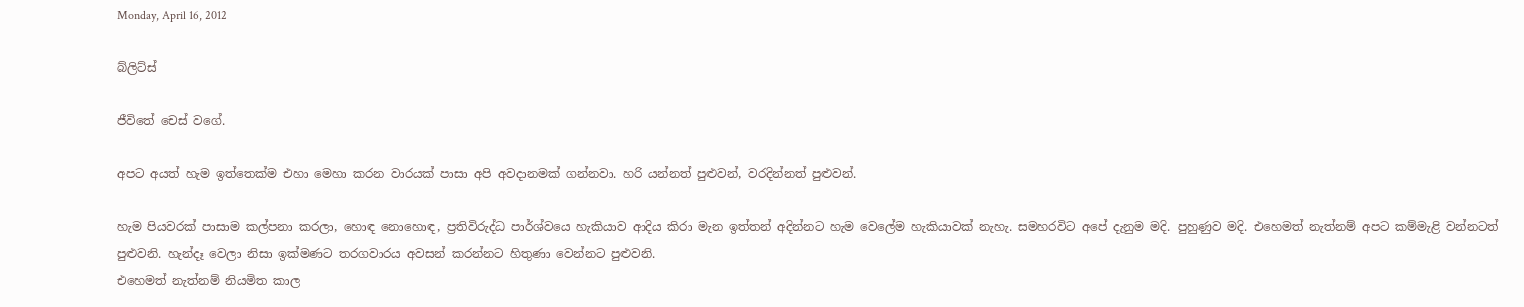Monday, April 16, 2012

බ්ලිට්ස්

ජීවිතේ චෙස් වගේ.

අපට අයත් හැම ඉත්තෙක්ම එහා මෙහා කරන වාරයක් පාසා අපි අවදානමක් ගන්නවා. හරි යන්නත් පුළුවන්, වරදින්නත් පුළුවන්.

හැම පියවරක් පාසාම කල්පනා කරලා, හොඳ නොහොඳ, ප්‍රතිවිරුද්ධ පාර්ශ්වයෙ හැකියාව ආදිය කිරා මැන ඉත්තන් අදින්නට හැම වෙලේම හැකියාවක් නැහැ. සමහරවිට අපේ දැනුම මදි. පුහුණුව මදි. එහෙමත් නැත්නම් අපට කම්මැළි වන්නටත් පුළුවනි. හැන්දෑ වෙලා නිසා ඉක්මණට තරගවාරය අවසන් කරන්නට හිතුණා වෙන්නට පුළුවනි.
එහෙමත් නැත්නම් නියමිත කාල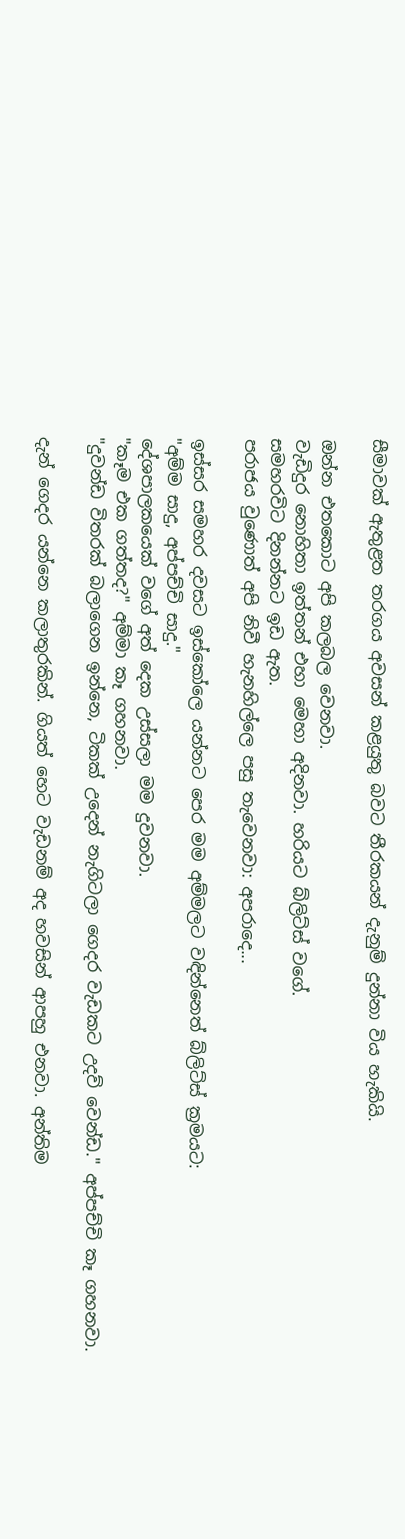සීමාවක් ඇතුළත තරගය අවසන් කළයුතු බවට තීරකයන් දැනුම් දුන්නා විය හැකියි.

ඔන්න එතකොට අපි කලබල වෙනවා.
වැඩිදුර නොහිතා ඉත්තන් එහා මෙහා අදිනවා. හරියට බ්ලිට්ස් වගේ.
සමහරවිට දිනන්නට ඉඩ ඇත.
පරාජය වුණොත් අපි නිවී හැනහිල්ලෙ පසු තැවෙනවා: අපරාදෙ...

ඉස්සර සමහර දවසට ඉස්කෝලෙ යන්නට පෙර මම අම්මලට වඳින්නෙත් බ්ලිට්ස් ක්‍රමයට:
"අම්ම සාදු, අප්පච්චි සාදු."
දේශපාලකයෙක් වගේ අත් දෙක උස්සලා මම දුවනවා.
"කෑම එක ගත්තද?" අම්මා කෑ ගහනවා.
"දුවන්ඩ විතරක් බලාගෙන ඉන්නෙ, ටිකක් උදෙන් නැගිටලා ගෙදර වැඩකට උදව් වෙන්ඩ." අප්පච්චි කෑ ගහනවා.

දැන් ගෙදර යන්නෙ කලාතුරකින්. ගියත් හෙට වැඩනම් අද හවසින් ආපහු එනවා. අන්තිම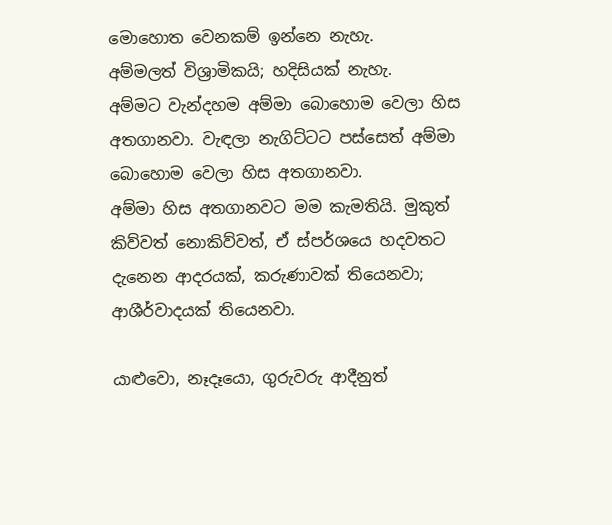මොහොත වෙනකම් ඉන්නෙ නැහැ.
අම්මලත් විශ්‍රාමිකයි; හදිසියක් නැහැ.
අම්මට වැන්දහම අම්මා බොහොම වෙලා හිස අතගානවා. වැඳලා නැගිට්ටට පස්සෙත් අම්මා බොහොම වෙලා හිස අතගානවා.
අම්මා හිස අතගානවට මම කැමතියි. මුකුත් කිව්වත් නොකිව්වත්, ඒ ස්පර්ශයෙ හදවතට දැනෙන ආදරයක්, කරුණාවක් තියෙනවා; ආශීර්වාදයක් තියෙනවා.

යාළුවො, නෑදෑයො, ගුරුවරු ආදීනුත්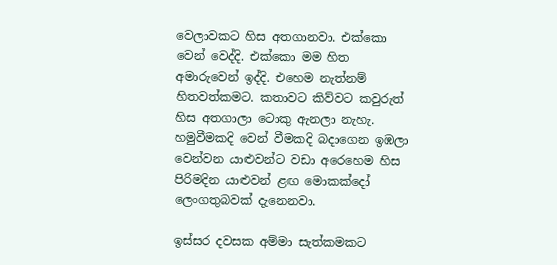වෙලාවකට හිස අතගානවා. එක්කො වෙන් වෙද්දි. එක්කො මම හිත අමාරුවෙන් ඉද්දි. එහෙම නැත්නම් හිතවත්කමට. කතාවට කිව්වට කවුරුත් හිස අතගාලා ටොකු ඇනලා නැහැ. හමුවීමකදි වෙන් වීමකදි බදාගෙන ඉඹලා වෙන්වන යාළුවන්ට වඩා අරෙහෙම හිස පිරිමදින යාළුවන් ළඟ මොකක්දෝ ලෙංගතුබවක් දැනෙනවා.

ඉස්සර දවසක අම්මා සැත්කමකට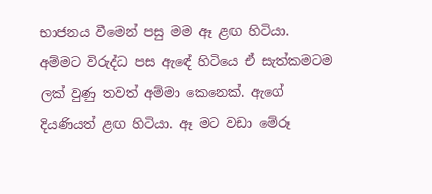භාජනය වීමෙන් පසු මම ඈ ළඟ හිටියා. අම්මට විරුද්ධ පස ඇඳේ හිටියෙ ඒ සැත්කමටම ලක් වුණු තවත් අම්මා කෙනෙක්. ඇගේ දියණියත් ළඟ හිටියා. ඈ මට වඩා මේරූ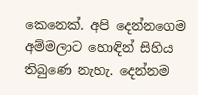කෙනෙක්. අපි දෙන්නගෙම අම්මලාට හොඳින් සිහිය තිබුණෙ නැහැ. දෙන්නම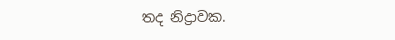තද නිද්‍රාවක.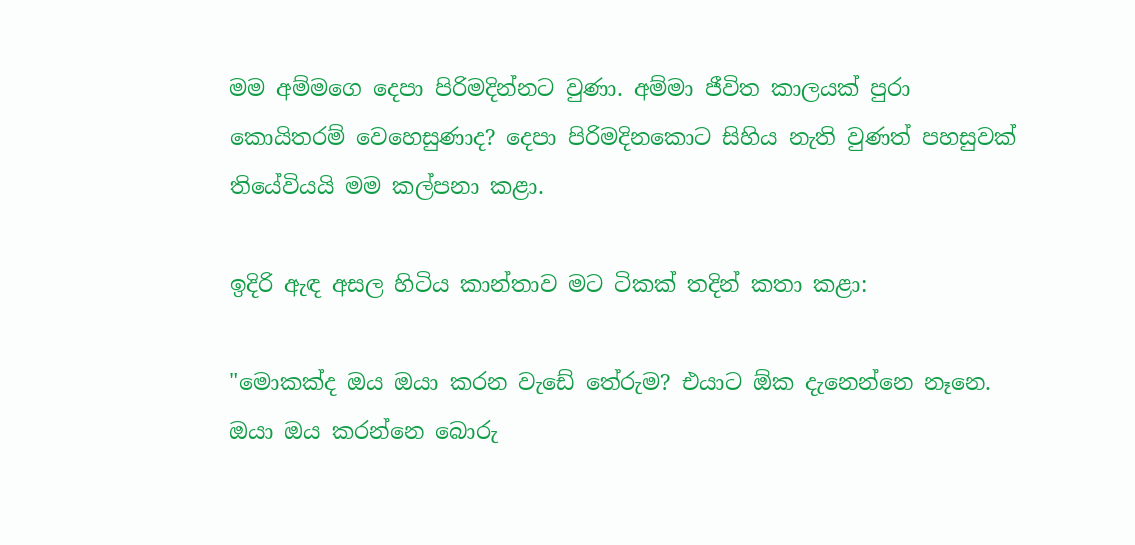මම අම්මගෙ දෙපා පිරිමදින්නට වුණා. අම්මා ජීවිත කාලයක් පුරා කොයිතරම් වෙහෙසුණාද? දෙපා පිරිමදිනකොට සිහිය නැති වුණත් පහසුවක් තියේවියයි මම කල්පනා කළා.

ඉදිරි ඇඳ අසල හිටිය කාන්තාව මට ටිකක් තදින් කතා කළා:

"මොකක්ද ඔය ඔයා කරන වැඩේ තේරුම? එයාට ඕක දැනෙන්නෙ නෑනෙ. ඔයා ඔය කරන්නෙ බොරු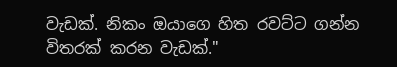වැඩක්. නිකං ඔයාගෙ හිත රවට්ට ගන්න විතරක් කරන වැඩක්."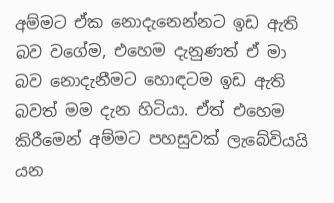අම්මට ඒක නොදැනෙන්නට ඉඩ ඇති බව වගේම, එහෙම දැනුණත් ඒ මා බව නොදැනීමට හොඳටම ඉඩ ඇති බවත් මම දැන හිටියා. ඒත් එහෙම කිරීමෙන් අම්මට පහසුවක් ලැබේවියයි යන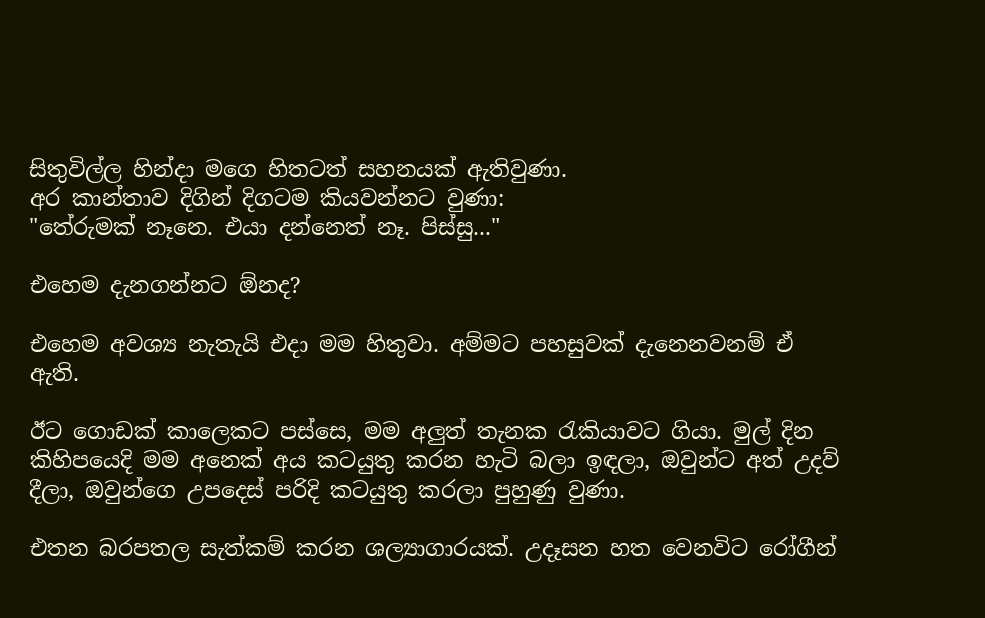සිතුවිල්ල හින්දා මගෙ හිතටත් සහනයක් ඇතිවුණා.
අර කාන්තාව දිගින් දිගටම කියවන්නට වුණා:
"තේරුමක් නෑනෙ. එයා දන්නෙත් නෑ. පිස්සු..."

එහෙම දැනගන්නට ඕනද?

එහෙම අවශ්‍ය නැතැයි එදා මම හිතුවා. අම්මට පහසුවක් දැනෙනවනම් ඒ ඇති.

ඊට ගොඩක් කාලෙකට පස්සෙ, මම අලුත් තැනක රැකියාවට ගියා. මුල් දින කිහිපයෙදි මම අනෙක් අය කටයුතු කරන හැටි බලා ඉඳලා, ඔවුන්ට අත් උදව් දීලා, ඔවුන්ගෙ උපදෙස් පරිදි කටයුතු කරලා පුහුණු වුණා.

එතන බරපතල සැත්කම් කරන ශල්‍යාගාරයක්. උදෑසන හත වෙනවිට රෝගීන්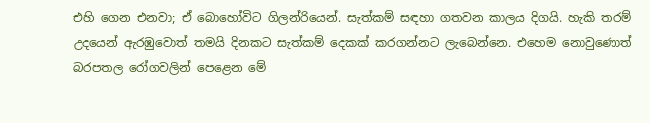එහි ගෙන එනවා; ඒ බොහෝවිට ගිලන්රියෙන්. සැත්කම් සඳහා ගතවන කාලය දිගයි. හැකි තරම් උදයෙන් ඇරඹුවොත් තමයි දිනකට සැත්කම් දෙකක් කරගන්නට ලැබෙන්නෙ. එහෙම නොවුණොත් බරපතල රෝගවලින් පෙළෙන මේ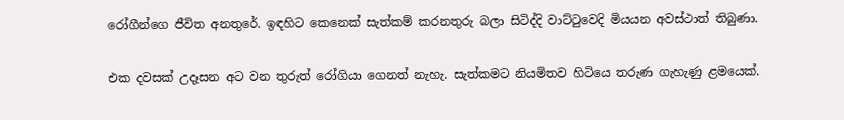රෝගීන්ගෙ ජීවිත අනතුරේ. ඉඳහිට කෙනෙක් සැත්කම් කරනතුරු බලා සිටිද්දි වාට්ටුවෙදි මියයන අවස්ථාත් තිබුණා.

එක දවසක් උදෑසන අට වන තුරුත් රෝගියා ගෙනත් නැහැ. සැත්කමට නියමිතව හිටියෙ තරුණ ගැහැණු ළමයෙක්.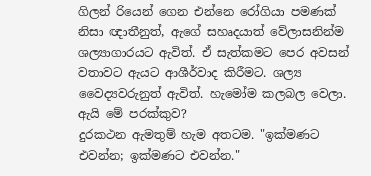ගිලන් රියෙන් ගෙන එන්නෙ රෝගියා පමණක් නිසා ඥාතීනුත්, ඇගේ සහෘදයාත් වේලාසනින්ම ශල්‍යාගාරයට ඇවිත්. ඒ සැත්කමට පෙර අවසන් වතාවට ඇයට ආශීර්වාද කිරීමට. ශල්‍ය වෛද්‍යවරුනුත් ඇවිත්. හැමෝම කලබල වෙලා. ඇයි මේ පරක්කුව?
දුරකථන ඇමතුම් හැම අතටම. "ඉක්මණට එවන්න; ඉක්මණට එවන්න."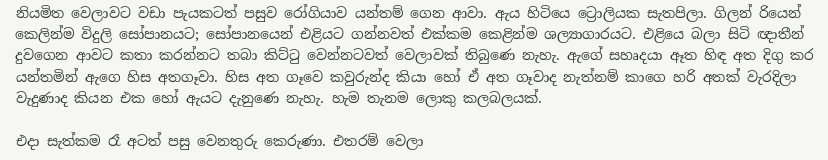නියමිත වෙලාවට වඩා පැයකටත් පසුව රෝගියාව යන්තම් ගෙන ආවා. ඇය හිටියෙ ට්‍රොලියක සැතපිලා. ගිලන් රියෙන් කෙලින්ම විදුලි සෝපානයට; සෝපානයෙන් එළියට ගන්නවත් එක්කම කෙළින්ම ශල්‍යාගාරයට. එළියෙ බලා සිටි ඥාතීන් දුවගෙන ආවට කතා කරන්නට තබා කිට්ටු වෙන්නටවත් වෙලාවක් තිබුණෙ නැහැ. ඇගේ සහෘදයා ඈත හිඳ අත දිගු කර යන්තමින් ඇගෙ හිස අතගෑවා. හිස අත ගෑවෙ කවුරුන්ද කියා හෝ ඒ අත ගෑවාද නැත්නම් කාගෙ හරි අතක් වැරදිලා වැදුණාද කියන එක හෝ ඇයට දැනුණෙ නැහැ. හැම තැනම ලොකු කලබලයක්.

එදා සැත්කම රෑ අටත් පසු වෙනතුරු කෙරුණා. එතරම් වෙලා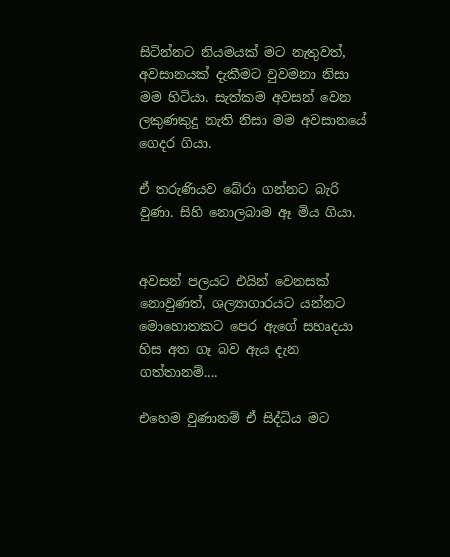සිටින්නට නියමයක් මට නැතුවත්, අවසානයක් දැකීමට වුවමනා නිසා මම හිටියා. සැත්කම අවසන් වෙන ලකුණකුදු නැති නිසා මම අවසානයේ ගෙදර ගියා.

ඒ තරුණියව බේරා ගන්නට බැරි වුණා. සිහි නොලබාම ඈ මිය ගියා.


අවසන් පලයට එයින් වෙනසක් නොවුණත්, ශල්‍යාගාරයට යන්නට මොහොතකට පෙර ඇගේ සහෘදයා හිස අත ගෑ බව ඇය දැන ගත්තානම්....

එහෙම වුණානම් ඒ සිද්ධිය මට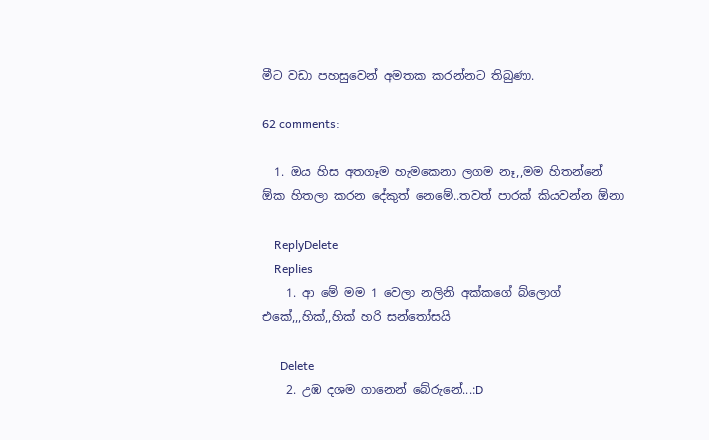මීට වඩා පහසුවෙන් අමතක කරන්නට තිබුණා.

62 comments:

  1. ඔය හිස අතගෑම හැමකෙනා ලගම නෑ,,මම හිතන්නේ ඕක හිතලා කරන දේකුත් නෙමේ..තවත් පාරක් කියවන්න ඕනා

    ReplyDelete
    Replies
    1. ආ මේ මම 1 වෙලා නලිනි අක්කගේ බ්ලොග් එකේ,,,හික්,,හික් හරි සන්තෝසයි

      Delete
    2. උඹ දශම ගානෙන් බේරුනේ...:D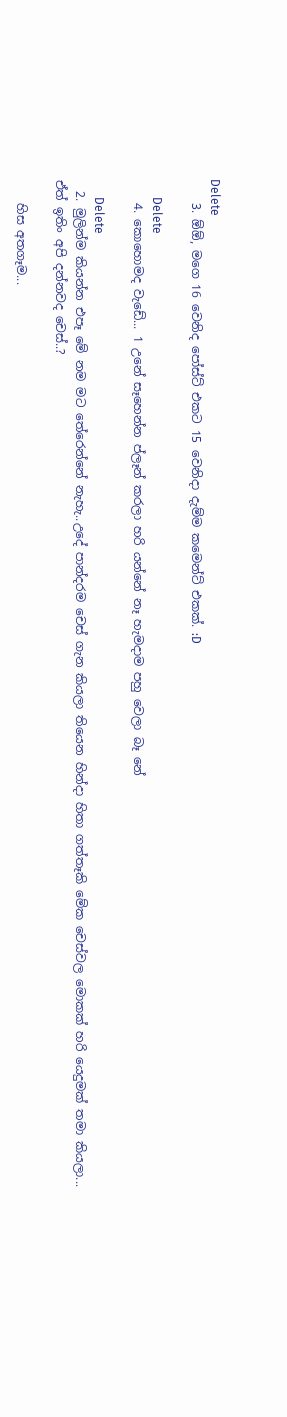Delete
    3. ඕඕ, මගෙ 16 වෙනිද පෝස්ට් එකට 15 වෙනිදා දැම්ම කමෙන්ට් එකක්. :D

      Delete
    4. කොහොමද වැඩේ... 1 උනේ සෑහෙන්න ප්ලෑන් කරලා හරි යන්නේ නෑ හැමදාම පහු වෙලා බෑ නේ

      Delete
  2. මුලින්ම කියන්න එපෑ මේ නම මට තේරෙන්නේ නැහැ..උදේ පාන්දරම චෙස් ගැන කියලා තියෙන හින්දා හිතා ගත්තෑකි මේක චෙස්වල මොකක් හරි යෙදුමක් තමා කියලා... ඒත් ඉතිං අපි දන්නවද චෙස්..?

    හිස අතගෑම...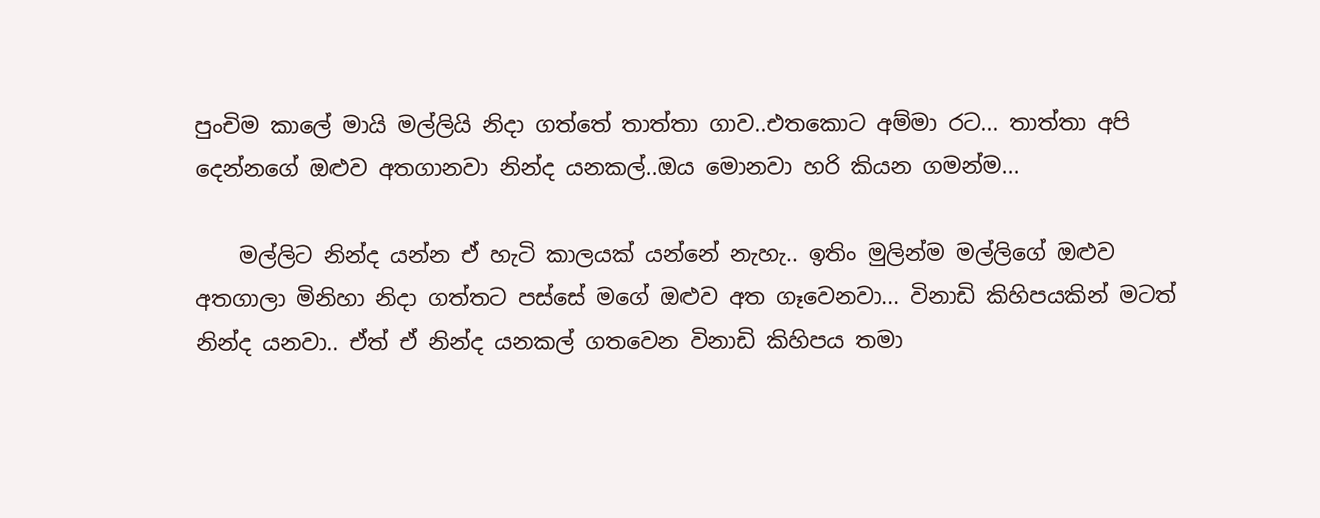පුංචිම කාලේ මායි මල්ලියි නිදා ගත්තේ තාත්තා ගාව..එතකොට අම්මා රට... තාත්තා අපි දෙන්නගේ ඔළුව අතගානවා නින්ද යනකල්..ඔය මොනවා හරි කියන ගමන්ම...

    මල්ලිට නින්ද යන්න ඒ හැටි කාලයක් යන්නේ නැහැ.. ඉතිං මුලින්ම මල්ලිගේ ඔළුව අතගාලා මිනිහා නිදා ගත්තට පස්සේ මගේ ඔළුව අත ගෑවෙනවා... විනාඩි කිහිපයකින් මටත් නින්ද යනවා.. ඒත් ඒ නින්ද යනකල් ගතවෙන විනාඩි කිහිපය තමා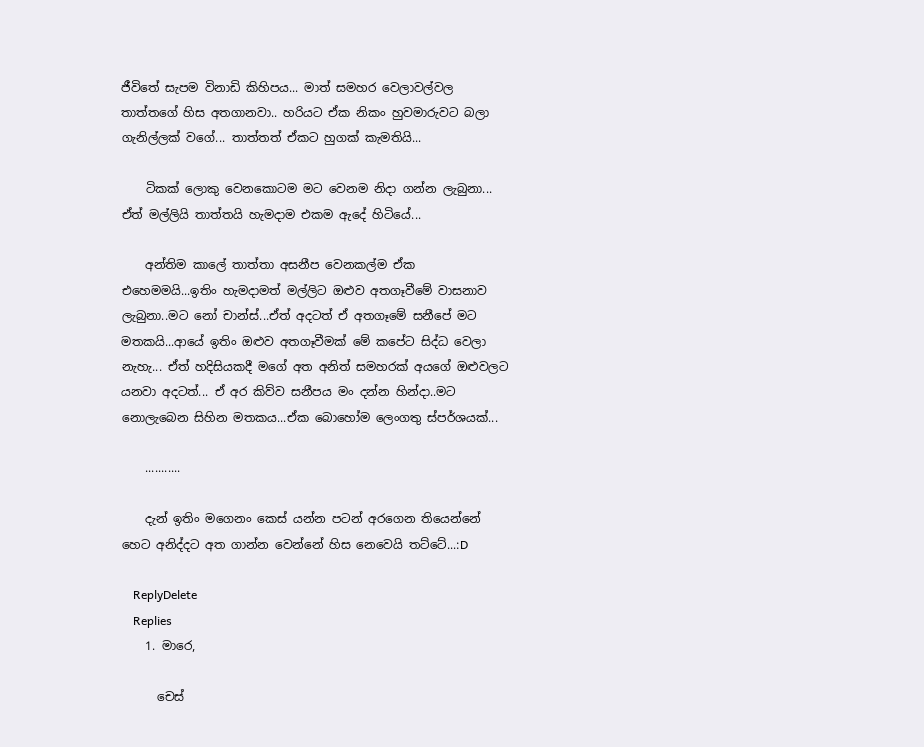ජීවිතේ සැපම විනාඩි කිහිපය... මාත් සමහර වෙලාවල්වල තාත්තගේ හිස අතගානවා.. හරියට ඒක නිකං හුවමාරුවට ‍බලා ගැනිල්ලක් වගේ... තාත්තත් ඒකට හුගක් කැමතියි...

    ටිකක් ලොකු වෙනකොටම මට වෙනම නිදා ගන්න ලැබුනා... ඒත් මල්ලියි තාත්තයි හැමදාම එකම ඇදේ හිටියේ...

    අන්තිම කාලේ තාත්තා අසනීප වෙනකල්ම ඒක එහෙමමයි...ඉතිං හැමදාමත් මල්ලිට ඔළුව අතගෑවීමේ වාසනාව ලැබුනා..මට නෝ චාන්ස්...ඒත් අදටත් ඒ අතගෑමේ සනීපේ මට මතකයි...ආයේ ඉතිං ඔළුව අතගෑවීමක් මේ කපේට සිද්ධ වෙලා නැහැ... ඒත් හදිසියකදී මගේ අත අනිත් සමහරක් අයගේ ඔළුවලට යනවා අදටත්... ඒ අර කිව්ව සනීපය මං දන්න හින්දා..මට නොලැබෙන සිහින මතකය...ඒක බොහෝම ලෙංගතු ස්පර්ශයක්...

    ...........

    දැන් ඉතිං මගෙනං කෙස් යන්න පටන් අරගෙන තියෙන්නේ හෙට අනිද්දට අත ගාන්න වෙන්නේ හිස නෙවෙයි තට්ටේ...:D

    ReplyDelete
    Replies
    1. මාරෙ,

      චෙස්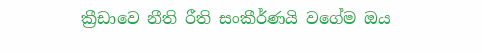ක්‍රීඩාවෙ නීති රීති සංකීර්ණයි වගේම ඔය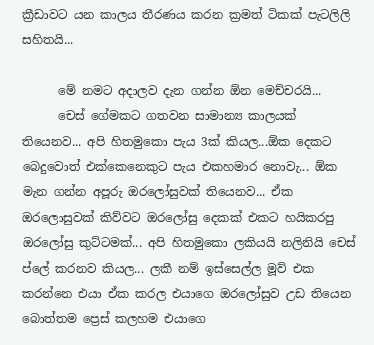ක්‍රීඩාවට යන කාලය තීරණය කරන ක්‍රමත් ටිකක් පැටලිලි සහිතයි...

      මේ නමට අදාලව දැන ගන්න ඕන මෙච්චරයි...
      චෙස් ගේමකට ගතවන සාමාන්‍ය කාලයක් තියෙනව... අපි හිතමුකො පැය 3ක් කියල...ඕක දෙකට බෙදුවොත් එක්කෙනෙකුට පැය එකහමාර නොවැ... ඕක මැන ගන්න අපූරු ඔරලෝසුවක් තියෙනව... ඒක ඔරලොසුවක් කිව්වට ඔරලෝසු දෙකක් එකට හයිකරපු ඔරලෝසු කුට්ටමක්... අපි හිතමුකො ලකියයි නලිනියි චෙස් ප්ලේ කරනව කියල... ලකී නම් ඉස්සෙල්ල මූව් එක කරන්නෙ එයා ඒක කරල එයාගෙ ඔරලෝසුව උඩ තියෙන බොත්තම ප්‍රෙස් කලහම එයාගෙ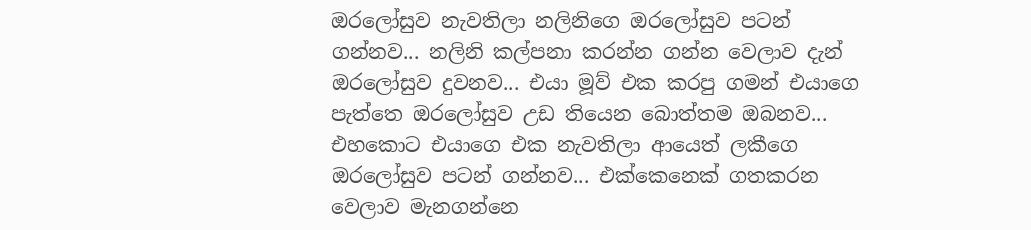ඔරලෝසුව නැවතිලා නලිනිගෙ ඔරලෝසුව පටන් ගන්නව... නලිනි කල්පනා කරන්න ගන්න වෙලාව දැන් ඔරලෝසුව දුවනව... එයා මූව් එක කරපු ගමන් එයාගෙ පැත්තෙ ඔරලෝසුව උඩ තියෙන බොත්තම ඔබනව... එහකොට එයාගෙ එක නැවතිලා ආයෙත් ලකීගෙ ඔරලෝසුව පටන් ගන්නව... එක්කෙනෙක් ගතකරන වෙලාව මැනගන්නෙ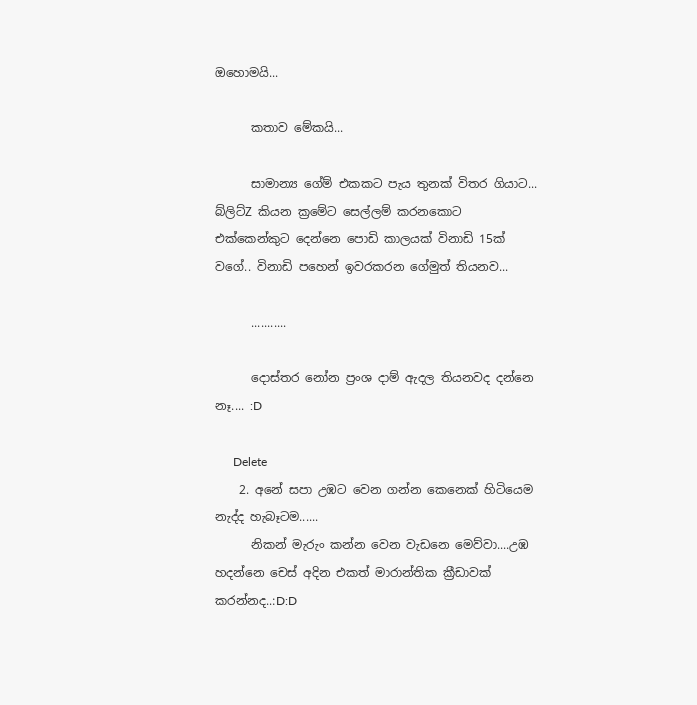ඔහොමයි...

      කතාව මේකයි...

      සාමාන්‍ය ගේම් එකකට පැය තුනක් විතර ගියාට... බ්ලිට්Z කියන ක්‍රමේට සෙල්ලම් කරනකොට එක්කෙන්කුට දෙන්නෙ පොඩි කාලයක් විනාඩි 15ක් වගේ.. විනාඩි පහෙන් ඉවරකරන ගේමුත් තියනව...

      ...........

      දොස්තර නෝන ප්‍රංශ දාම් ඇදල තියනවද දන්නෙ නෑ.... :D

      Delete
    2. අනේ සපා උඹට වෙන ගන්න කෙනෙක් හිටියෙම නැද්ද හැබෑටම......
      නිකන් මැරුං කන්න වෙන වැඩනෙ මෙව්වා....උඹ හදන්නෙ චෙස් අදින එකත් මාරාන්තික ක්‍රීඩාවක් කරන්නද..:D:D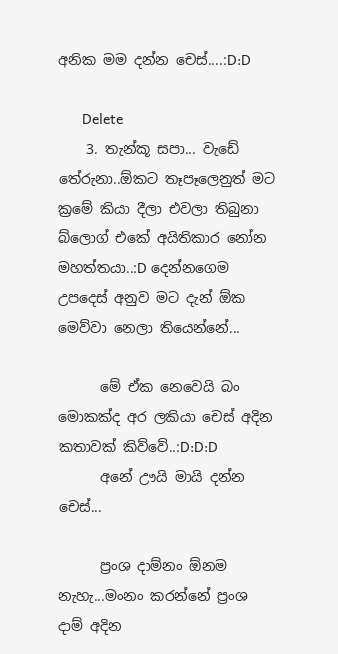අනික මම දන්න චෙස්....:D:D

      Delete
    3. තැන්කූ සපා... වැඩේ තේරුනා..ඕකට තෑපෑලෙනුත් මට ක්‍රමේ කියා දීලා එවලා තිබුනා බ්ලොග් එකේ අයිතිකාර නෝන මහත්තයා..:D දෙන්නගෙම උපදෙස් අනුව මට දැන් ඕක මෙව්වා නෙලා තියෙන්නේ...

      මේ ඒක නෙවෙයි බං මොකක්ද අර ලකියා චෙස් අදින කතාවක් කිව්වේ..:D:D:D
      අනේ ඌයි මායි දන්න චෙස්...

      ප්‍රංශ දාම්නං ඕනම නැහැ...මංනං කරන්නේ ප්‍රංශ දාම් අදින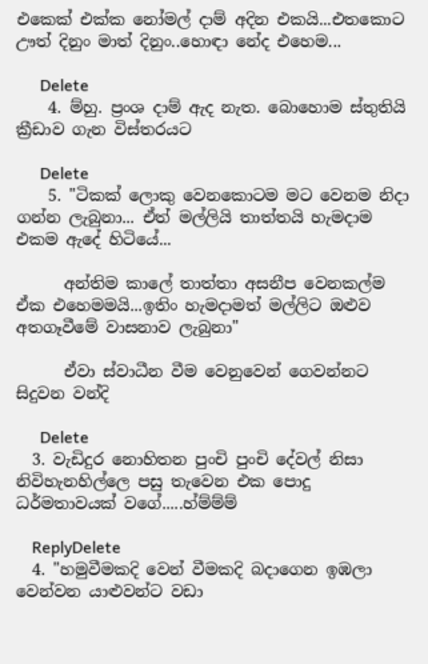එකෙක් එක්ක නෝමල් දාම් අදින එකයි...එතකොට ඌත් දිනුං මාත් දිනුං..හොඳා නේද එහෙම...

      Delete
    4. ම්හු. ප්‍රංශ දාම් ඇද නැත. බොහොම ස්තුතියි ක්‍රීඩාව ගැන විස්තරයට

      Delete
    5. "ටිකක් ලොකු වෙනකොටම මට වෙනම නිදා ගන්න ලැබුනා... ඒත් මල්ලියි තාත්තයි හැමදාම එකම ඇදේ හිටියේ...

      අන්තිම කාලේ තාත්තා අසනීප වෙනකල්ම ඒක එහෙමමයි...ඉතිං හැමදාමත් මල්ලිට ඔළුව අතගෑවීමේ වාසනාව ලැබුනා"

      ඒවා ස්වාධීන වීම වෙනුවෙන් ගෙවන්නට සිදුවන වන්දි

      Delete
  3. වැඩිදුර නොහිතන පුංචි පුංචි දේවල් නිසා නිවිහැනහිල්ලෙ පසු තැවෙන එක පොදු ධර්මතාවයක් වගේ.....හ්ම්ම්ම්

    ReplyDelete
  4. "හමුවීමකදි වෙන් වීමකදි බදාගෙන ඉඹලා වෙන්වන යාළුවන්ට වඩා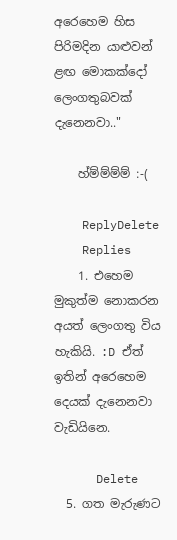අරෙහෙම හිස පිරිමදින යාළුවන් ළඟ මොකක්දෝ ලෙංගතුබවක් දැනෙනවා.."

    හ්ම්ම්ම්ම් :-(

    ReplyDelete
    Replies
    1. එහෙම මුකුත්ම නොකරන අයත් ලෙංගතු විය හැකියි. :D ඒත් ඉතින් අරෙහෙම දෙයක් දැනෙනවා වැඩියිනෙ.

      Delete
  5. ගත මැරුණට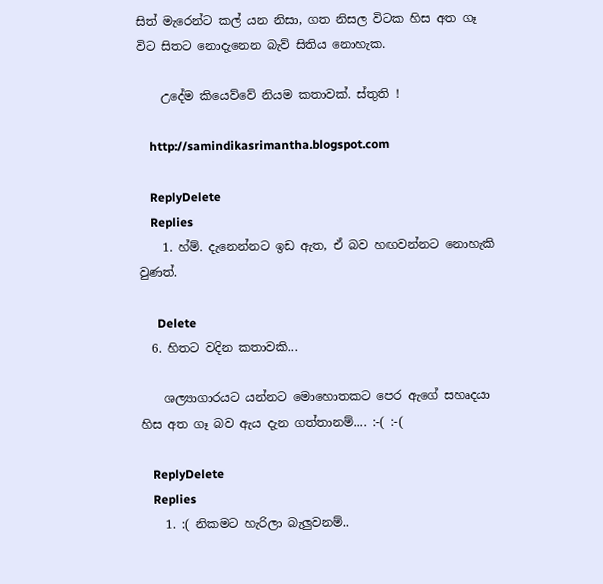සිත් ‍මැරෙන්ට කල් යන නිසා, ගත නිසල විටක හිස අත ගෑ විට සිතට නොදැනෙන බැව් සිතිය නොහැක.

    උදේම කියෙව්වේ නියම කතාවක්. ස්තුති !

    http://samindikasrimantha.blogspot.com

    ReplyDelete
    Replies
    1. හ්ම්. දැනෙන්නට ඉඩ ඇත, ඒ බව හඟවන්නට නොහැකි වුණත්.

      Delete
  6. හිතට වදින කතාවකි...

    ශල්‍යාගාරයට යන්නට මොහොතකට පෙර ඇගේ සහෘදයා හිස අත ගෑ බව ඇය දැන ගත්තානම්.... :-( :-(

    ReplyDelete
    Replies
    1. :( නිකමට හැරිලා බැලුවනම්..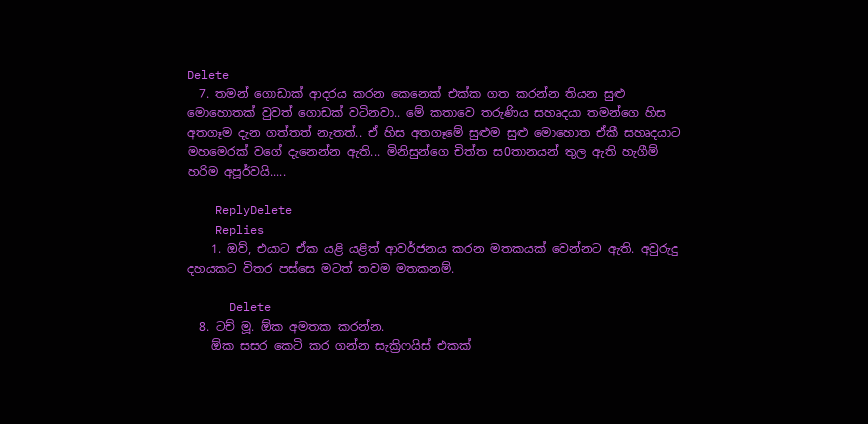Delete
  7. තමන් ගොඩාක් ආදරය කරන කෙනෙක් එක්ක ගත කරන්න තියන සුළු මොහොතක් වුවත් ගොඩක් වටිනවා.. මේ කතාවෙ තරුණිය සහෘදයා තමන්ගෙ හිස අතගෑම දැන ගත්තත් නැතත්.. ඒ හිස අතගෑමේ සුළුම සුළු මොහොත ඒකී සහෘදයාට මහමෙරක් වගේ දැනෙන්න ඇති... මිනිසුන්ගෙ චිත්ත ස0තානයන් තුල ඇති හැගීම් හරිම අපූර්වයි.....

    ReplyDelete
    Replies
    1. ඔව්, එයාට ඒක යළි යළිත් ආවර්ජනය කරන මතකයක් වෙන්නට ඇති. අවුරුදු දහයකට විතර පස්සෙ මටත් තවම මතකනම්.

      Delete
  8. ටච් මූ. ඕක අමතක කරන්න.
    ඕක සසර කෙටි කර ගන්න සැක්‍රිෆයිස් එකක්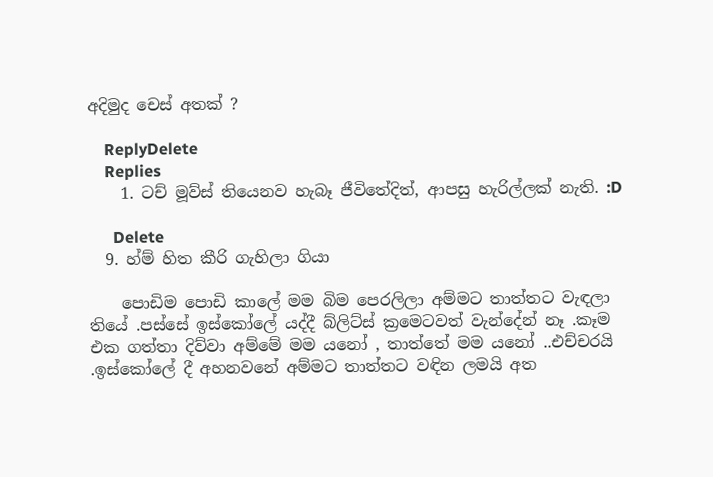අදිමුද චෙස් අතක් ?

    ReplyDelete
    Replies
    1. ටච් මූව්ස් තියෙනව හැබෑ ජීවිතේදිත්, ආපසු හැරිල්ලක් නැති. :D

      Delete
  9. හ්ම් හිත කීරි ගැහිලා ගියා

    පොඩිම පොඩි කාලේ මම බිම පෙරලිලා අම්මට තාත්තට වැඳලා තියේ .පස්සේ ඉස්කෝලේ යද්දී බ්ලිට්ස් ක්‍රමෙටවත් වැන්දේන් නෑ .කෑම එක ගත්තා දිව්වා අම්මේ මම යනෝ , තාත්තේ මම යනෝ ..එච්චරයි .ඉස්කෝලේ දී අහනවනේ අම්මට තාත්තට වඳින ලමයි අත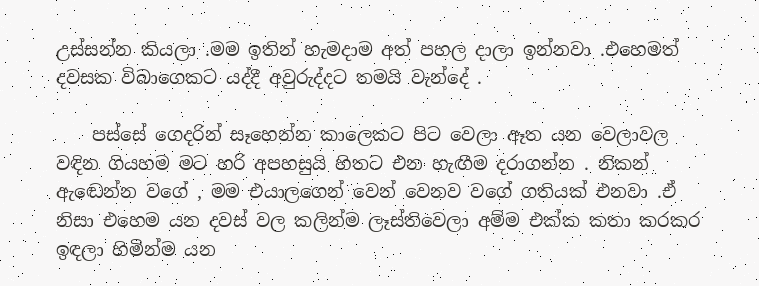උස්සන්න කියලා .මම ඉතින් හැමදාම අත් පහල දාලා ඉන්නවා .එහෙමත් දවසක විබාගෙකට යද්දී අවුරුද්දට තමයි වැන්දේ .

    පස්සේ ගෙදරින් සෑහෙන්න කාලෙකට පිට වෙලා ඈත යන වෙලාවල වඳින ගියහම මට හරි අපහසුයි හිතට එන හැඟීම දරාගන්න . නිකන් ඇඬෙන්න වගේ , මම එයාලගෙන් වෙන් වෙනව වගේ ගතියක් එනවා .ඒ නිසා එහෙම යන දවස් වල කලින්ම ලෑස්තිවෙලා අම්ම එක්ක කතා කරකර ඉඳලා හිමින්ම යන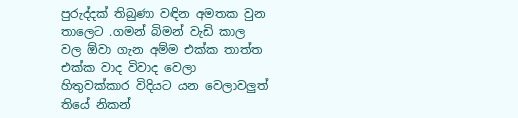පුරුද්දක් තිබුණා වඳින අමතක වුන තාලෙට .ගමන් බිමන් වැඩි කාල වල ඕවා ගැන අම්ම එක්ක තාත්ත එක්ක වාද විවාද වෙලා හිතුවක්කාර විදියට යන වෙලාවලුත් තියේ නිකන්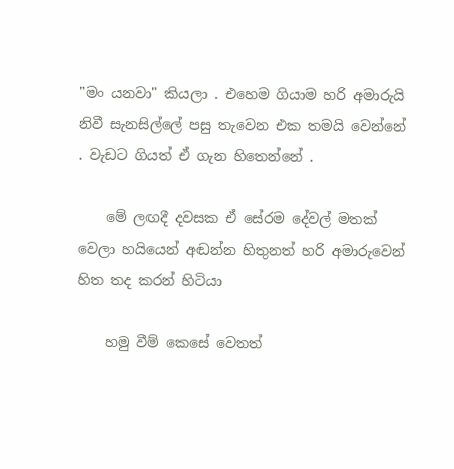"මං යනවා" කියලා . එහෙම ගියාම හරි අමාරුයි නිවී සැනසිල්ලේ පසු තැවෙන එක තමයි වෙන්නේ . වැඩට ගියත් ඒ ගැන හිතෙන්නේ .

    මේ ලඟදී දවසක ඒ සේරම දේවල් මතක් වෙලා හයියෙන් අඬන්න හිතුනත් හරි අමාරුවෙන් හිත තද කරන් හිටියා

    හමු වීම් කෙසේ වෙතත්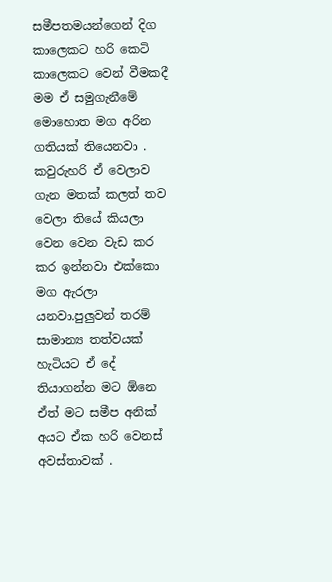සමීපතමයන්ගෙන් දිග කාලෙකට හරි කෙටි කාලෙකට වෙන් වීමකදී මම ඒ සමුගැනීමේ මොහොත මග අරින ගතියක් තියෙනවා . කවුරුහරි ඒ වෙලාව ගැන මතක් කලත් තව වෙලා තියේ කියලා වෙන වෙන වැඩ කර කර ඉන්නවා එක්කො මග ඇරලා යනවා.පුලුවන් තරම් සාමාන්‍ය තත්වයක් හැටියට ඒ දේ තියාගන්න මට ඕනෙ ඒත් මට සමීප අනික් අයට ඒක හරි වෙනස් අවස්තාවක් .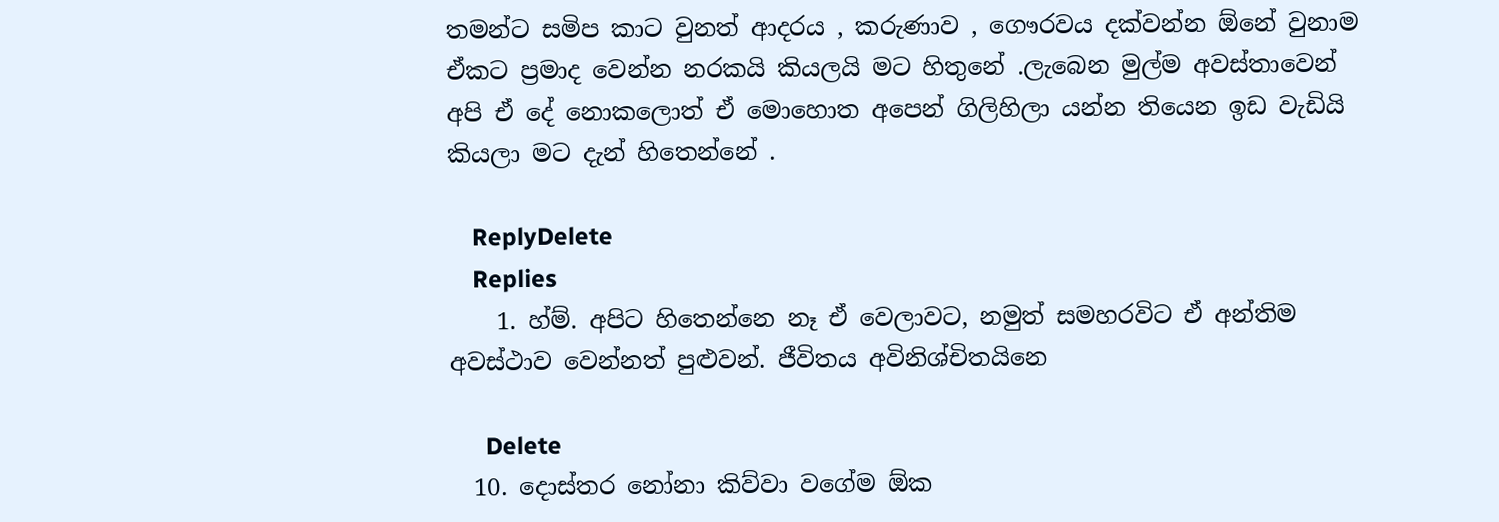තමන්ට සමිප කාට වුනත් ආදරය , කරුණාව , ගෞරවය දක්වන්න ඕනේ වුනාම ඒකට ප්‍රමාද වෙන්න නරකයි කියලයි මට හිතුනේ .ලැබෙන මුල්ම අවස්තාවෙන් අපි ඒ දේ නොකලොත් ඒ මොහොත අපෙන් ගිලිහිලා යන්න තියෙන ඉඩ වැඩියි කියලා මට දැන් හිතෙන්නේ .

    ReplyDelete
    Replies
    1. හ්ම්. අපිට හිතෙන්නෙ නෑ ඒ වෙලාවට, නමුත් සමහරවිට ඒ අන්තිම අවස්ථාව වෙන්නත් පුළුවන්. ජීවිතය අවිනිශ්චිතයිනෙ

      Delete
  10. දොස්තර නෝනා කිව්වා වගේම ඕක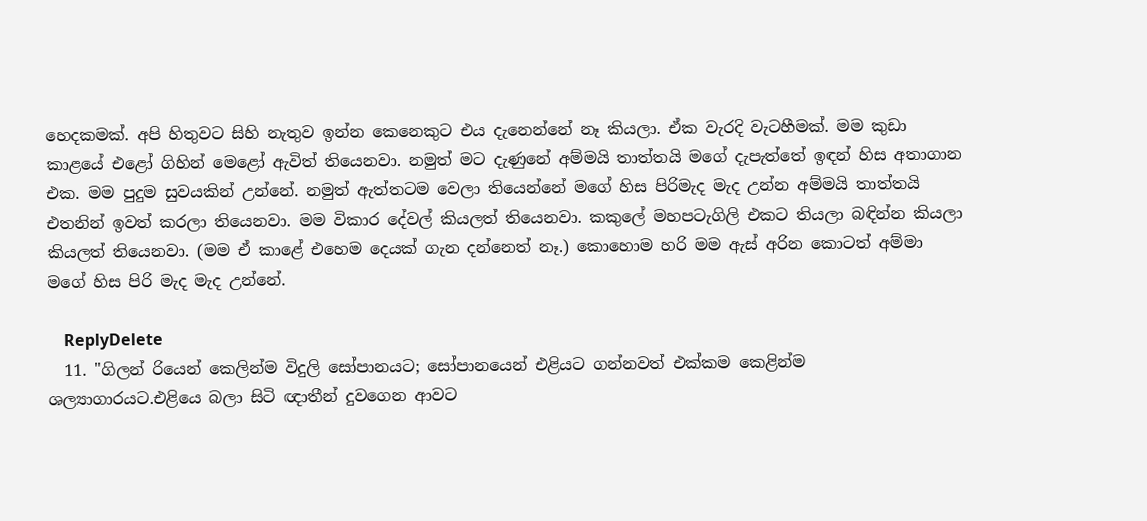හෙදකමක්. අපි හිතුවට සිහි නැතුව ඉන්න කෙනෙකුට එය දැනෙන්නේ නෑ කියලා. ඒක වැරදි වැටහීමක්. මම කුඩා කාළයේ එළෝ ගිහින් මෙළෝ ඇවිත් තියෙනවා. නමුත් මට දැණුනේ අම්මයි තාත්තයි මගේ දැපැත්තේ ඉඳන් හිස අතාගාන එක. මම පුදුම සුවයකින් උන්නේ. නමුත් ඇත්තටම වෙලා තියෙන්නේ මගේ හිස පිරිමැද මැද උන්න අම්මයි තාත්තයි එතනින් ඉවත් කරලා තියෙනවා. මම විකාර දේවල් කියලත් තියෙනවා. කකුලේ මහපටැගිලි එකට තියලා බඳින්න කියලා කියලත් තියෙනවා. (මම ඒ කාළේ එහෙම දෙයක් ගැන දන්නෙත් නෑ.) කොහොම හරි මම ඇස් අරින කොටත් අම්මා මගේ හිස පිරි මැද මැද උන්නේ.

    ReplyDelete
  11. "ගිලන් රියෙන් කෙලින්ම විදුලි සෝපානයට; සෝපානයෙන් එළියට ගන්නවත් එක්කම කෙළින්ම ශල්‍යාගාරයට.එළියෙ බලා සිටි ඥාතීන් දුවගෙන ආවට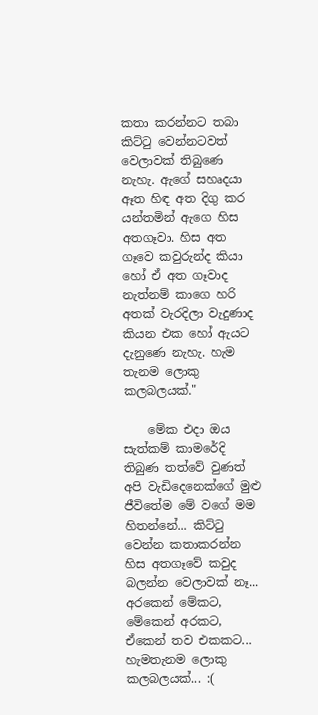කතා කරන්නට තබා කිට්ටු වෙන්නටවත් වෙලාවක් තිබුණෙ නැහැ. ඇගේ සහෘදයා ඈත හිඳ අත දිගු කර යන්තමින් ඇගෙ හිස අතගෑවා. හිස අත ගෑවෙ කවුරුන්ද කියා හෝ ඒ අත ගෑවාද නැත්නම් කාගෙ හරි අතක් වැරදිලා වැදුණාද කියන එක හෝ ඇයට දැනුණෙ නැහැ. හැම තැනම ලොකු කලබලයක්."

    මේක එදා ඔය සැත්කම් කාමරේදි තිබුණ තත්වේ වුණත් අපි වැඩිදෙනෙක්ගේ මුළු ජීවිතේම මේ වගේ මම හිතන්නේ... කිට්ටු වෙන්න කතාකරන්න හිස අතගෑවේ කවුද බලන්න වෙලාවක් නෑ... අරකෙන් මේකට, මේකෙන් අරකට, ඒකෙන් තව එකකට... හැමතැනම ලොකු කලබලයක්... :(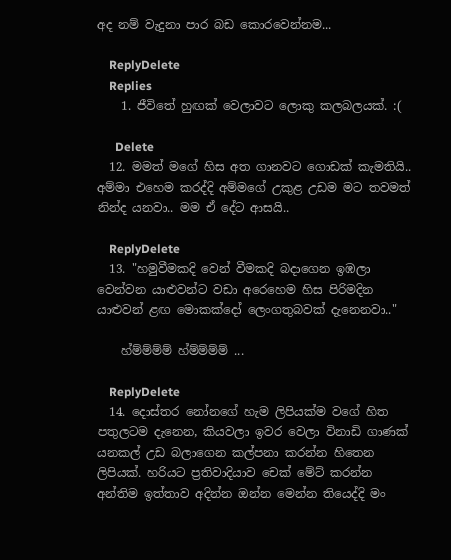අද නම් වැදුනා පාර බඩ කොරවෙන්නම...

    ReplyDelete
    Replies
    1. ජීවිතේ හුඟක් වෙලාවට ලොකු කලබලයක්. :(

      Delete
  12. මමත් මගේ හිස අත ගානවට ගොඩක් කැමතියි.. අම්මා එහෙම කරද්දි අම්මගේ උකුළ උඩම මට තවමත් නින්ද යනවා.. මම ඒ දේට ආසයි..

    ReplyDelete
  13. "හමුවීමකදි වෙන් වීමකදි බදාගෙන ඉඹලා වෙන්වන යාළුවන්ට වඩා අරෙහෙම හිස පිරිමදින යාළුවන් ළඟ මොකක්දෝ ලෙංගතුබවක් දැනෙනවා.."

    හ්ම්ම්ම්ම් හ්ම්ම්ම්ම් ...

    ReplyDelete
  14. දොස්තර නෝනගේ හැම ලිපියක්ම වගේ හිත පතුලටම දැනෙන, කියවලා ඉවර වෙලා විනාඩි ගාණක් යනකල් උඩ බලාගෙන කල්පනා කරන්න හිතෙන ලිපියක්. හරියට ප්‍රතිවාදියාව චෙක් මේට් කරන්න අන්තිම ඉත්තාව අදින්න ඔන්න මෙන්න තියෙද්දි මං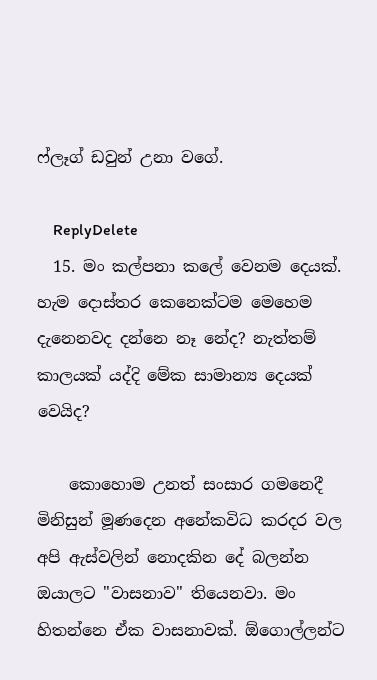ෆ්ලෑග් ඩවුන් උනා වගේ.

    ReplyDelete
  15. මං කල්පනා කලේ වෙනම දෙයක්. හැම දොස්තර කෙනෙක්ටම මෙහෙම දැනෙනවද දන්නෙ නෑ නේද? නැත්තම් කාලයක් යද්දි මේක සාමාන්‍ය දෙයක් වෙයිද?

    කොහොම උනත් සංසාර ගමනෙදී මිනිසුන් මූණදෙන අනේකවිධ කරදර වල අපි ඇස්වලින් නොදකින දේ බලන්න ඔයාලට "වාසනාව" තියෙනවා. මං හිතන්නෙ ඒක වාසනාවක්. ඕගොල්ලන්ට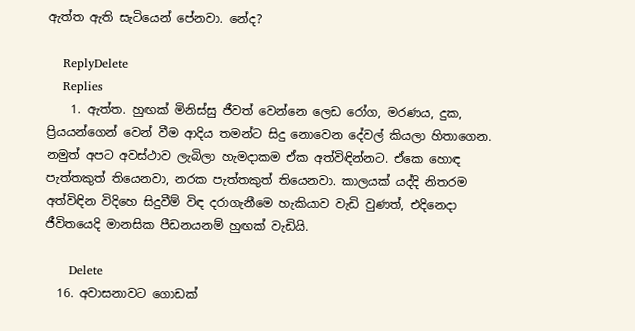ඇත්ත ඇති සැටියෙන් පේනවා. නේද?

    ReplyDelete
    Replies
    1. ඇත්ත. හුඟක් මිනිස්සු ජීවත් වෙන්නෙ ලෙඩ රෝග, මරණය, දුක, ප්‍රියයන්ගෙන් වෙන් වීම ආදිය තමන්ට සිදු නොවෙන දේවල් කියලා හිතාගෙන. නමුත් අපට අවස්ථාව ලැබිලා හැමදාකම ඒක අත්විඳින්නට. ඒකෙ හොඳ පැත්තකුත් තියෙනවා, නරක පැත්තකුත් තියෙනවා. කාලයක් යද්දි නිතරම අත්විඳින විදිහෙ සිදුවීම් විඳ දරාගැනීමෙ හැකියාව වැඩි වුණත්, එදිනෙදා ජීවිතයෙදි මානසික පීඩනයනම් හුඟක් වැඩියි.

      Delete
  16. අවාසනාවට ගොඩක්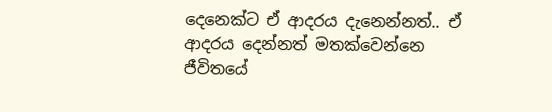දෙනෙක්ට ඒ ආදරය දැනෙන්නත්.. ඒ ආදරය දෙන්නත් මතක්වෙන්නෙ ජීවිතයේ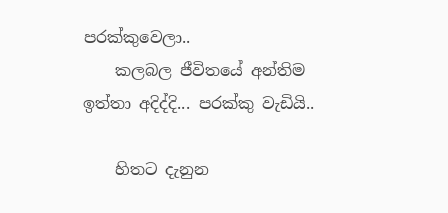පරක්කුවෙලා..
    කලබල ජීවිතයේ අන්තිම ඉත්තා අදිද්දි... පරක්කු වැඩියි..

    හිතට දැනුන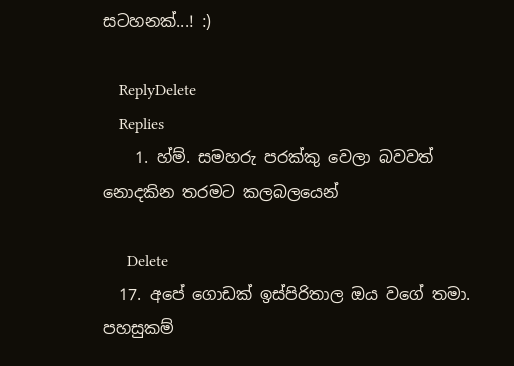සටහනක්...! :)

    ReplyDelete
    Replies
    1. හ්ම්. සමහරු පරක්කු වෙලා බවවත් නොදකින තරමට කලබලයෙන්

      Delete
  17. අපේ ගොඩක් ඉස්පිරිතාල ඔය වගේ තමා. පහසුකම්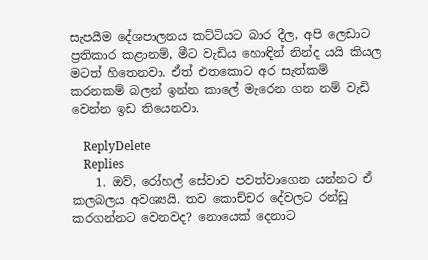සැපයීම දේශපාලනය කට්ටියට බාර දීල, අපි ලෙඩාට ප්‍රතිකාර කළානම්, මීට වැඩිය හොඳින් නින්ද යයි කියල මටත් හිතෙනවා. ඒත් එතකොට අර සැත්කම් කරනකම් බලන් ඉන්න කාලේ මැරෙන ගන නම් වැඩි වෙන්න ඉඩ තියෙනවා.

    ReplyDelete
    Replies
    1. ඔව්, රෝහල් සේවාව පවත්වාගෙන යන්නට ඒ කලබලය අවශ්‍යයි. තව කොච්චර දේවලට රන්ඩු කරගන්නට වෙනවද? නොයෙක් දෙනාට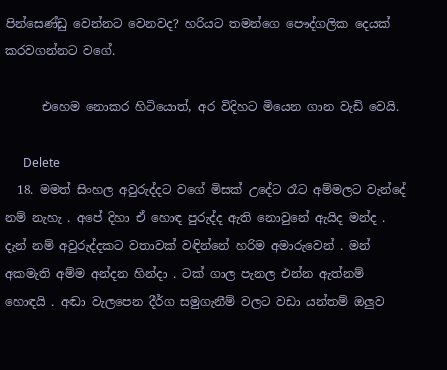පින්සෙණ්ඩු වෙන්නට වෙනවද? හරියට තමන්ගෙ පෞද්ගලික දෙයක් කරවගන්නට වගේ.

      එහෙම නොකර හිටියොත්, අර විදිහට මියෙන ගාන වැඩි වෙයි.

      Delete
  18. මමත් සිංහල අවුරුද්දට වගේ මිසක් උදේට රෑට අම්මලට වැන්දේ නම් නැහැ . අපේ දිහා ඒ හොඳ පුරුද්ද ඇති නොවුනේ ඇයිද මන්ද . දැන් නම් අවුරුද්දකට වතාවක් වඳින්නේ හරිම අමාරුවෙන් . මන් අකමැති අම්ම අන්දන හින්දා . ටක් ගාල පැනල එන්න ඇත්නම් හොඳයි . අඬා වැලපෙන දීර්ග සමුගැනීම් වලට වඩා යන්තම් ඔලුව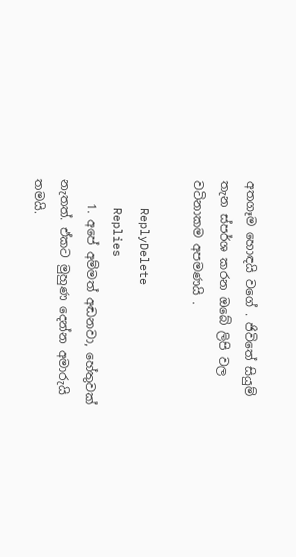අතගෑම හොඳයි වගේ . ජිවිතේ සියුම් තැන ස්පර්ශ කරන ඔබේ ලිපි වල වටිනාකම අපමණයි .

    ReplyDelete
    Replies
    1. අපේ අම්මත් අඬනවා, හේතුවක් නැතත්. ඒකට මුහුණ දෙන්න අමාරුයි තමයි.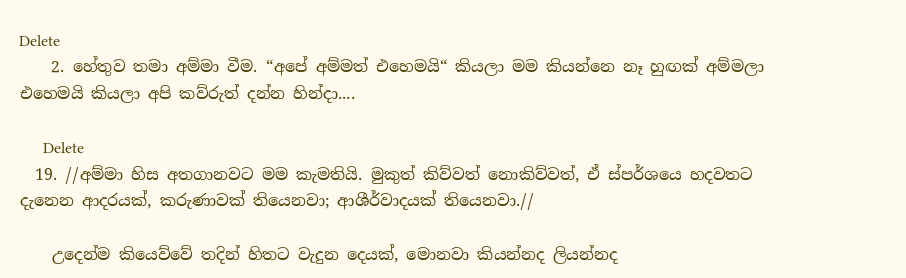Delete
    2. හේතුව තමා අම්මා වීම. “අපේ අම්මත් එහෙමයි“ කියලා මම කියන්නෙ නෑ හුඟක් අම්මලා එහෙමයි කියලා අපි කව්රුත් දන්න හින්දා....

      Delete
  19. //අම්මා හිස අතගානවට මම කැමතියි. මුකුත් කිව්වත් නොකිව්වත්, ඒ ස්පර්ශයෙ හදවතට දැනෙන ආදරයක්, කරුණාවක් තියෙනවා; ආශීර්වාදයක් තියෙනවා.//

    උදෙන්ම කියෙව්වේ තදින් හිතට වැදුන දෙයක්, මොනවා කියන්නද ලියන්නද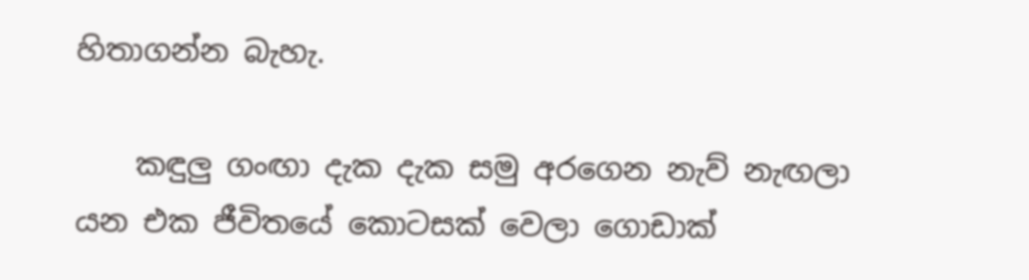හිතාගන්න බැහැ.

    කඳුලු ගංඟා දැක දැක සමු අරගෙන නැව් නැඟලා යන එක ජීවිතයේ කොටසක් වෙලා ගොඩාක්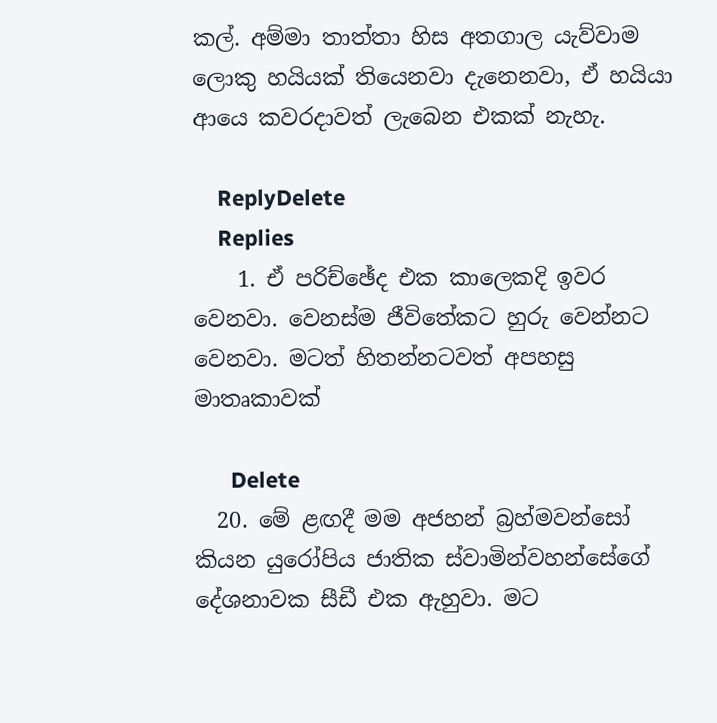කල්. අම්මා තාත්තා හිස අතගාල යැව්වාම ලොකු හයියක් තියෙනවා දැනෙනවා, ඒ හයියා ආයෙ කවරදාවත් ලැබෙන එකක් නැහැ.

    ReplyDelete
    Replies
    1. ඒ පරිච්ඡේද එක කාලෙකදි ඉවර වෙනවා. වෙනස්ම ජීවිතේකට හුරු වෙන්නට වෙනවා. මටත් හිතන්නටවත් අපහසු මාතෘකාවක්

      Delete
  20. මේ ළඟදී මම අජහන් බ්‍රහ්මවන්සෝ කියන යුරෝපිය ජාතික ස්වාමින්වහන්සේගේ දේශනාවක සීඩී එක ඇහුවා. මට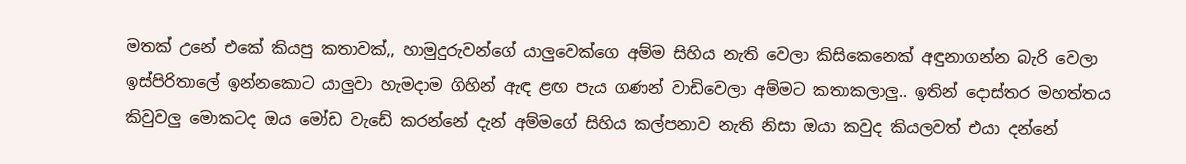මතක් උනේ එකේ කියපු කතාවක්,, හාමුදුරුවන්ගේ යාලුවෙක්ගෙ අම්ම සිහිය නැති වෙලා කිසිකෙනෙක් අඳුනාගන්න බැරි වෙලා ඉස්පිරිතාලේ ඉන්නකොට යාලුවා හැමදාම ගිහින් ඇඳ ළඟ පැය ගණන් වාඩිවෙලා අම්මට කතාකලාලු.. ඉතින් දොස්තර මහත්තය කිවුවලු මොකටද ඔය මෝඩ වැඩේ කරන්නේ දැන් අම්මගේ සිහිය කල්පනාව නැති නිසා ඔයා කවුද කියලවත් එයා දන්නේ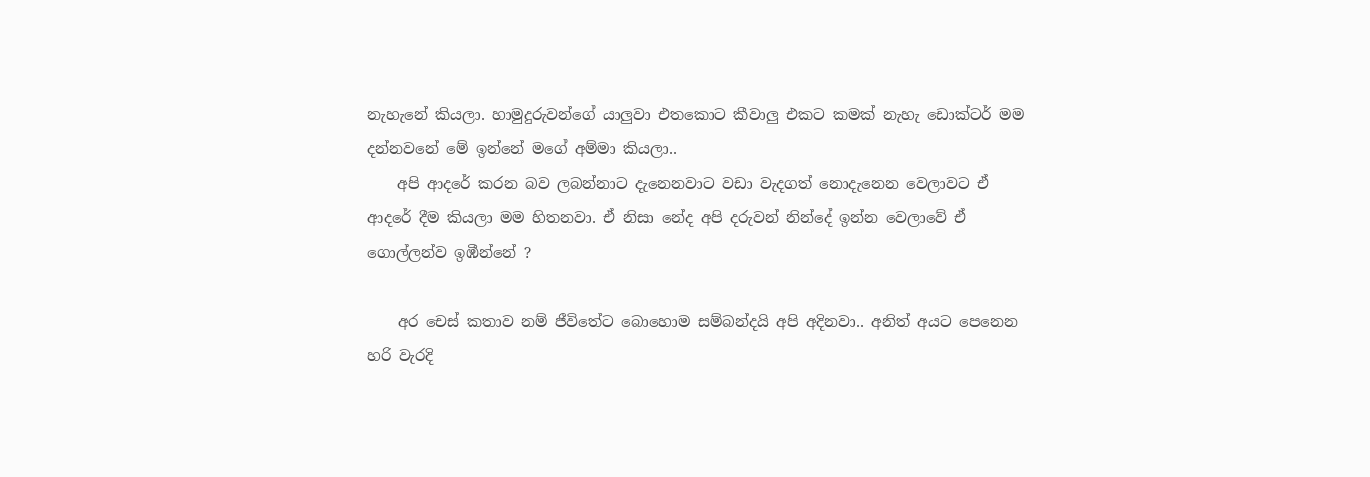නැහැනේ කියලා. හාමුදුරුවන්ගේ යාලුවා එතකොට කීවාලු එකට කමක් නැහැ ඩොක්ටර් මම දන්නවනේ මේ ඉන්නේ මගේ අම්මා කියලා..
    අපි ආදරේ කරන බව ලබන්නාට දැනෙනවාට වඩා වැදගත් නොදැනෙන වෙලාවට ඒ ආදරේ දීම කියලා මම හිතනවා. ඒ නිසා නේද අපි දරුවන් නින්දේ ඉන්න වෙලාවේ ඒ ගොල්ලන්ව ඉඹීන්නේ ?

    අර චෙස් කතාව නම් ජීවිතේට බොහොම සම්බන්දයි අපි අදිනවා.. අනිත් අයට පෙනෙන හරි වැරදි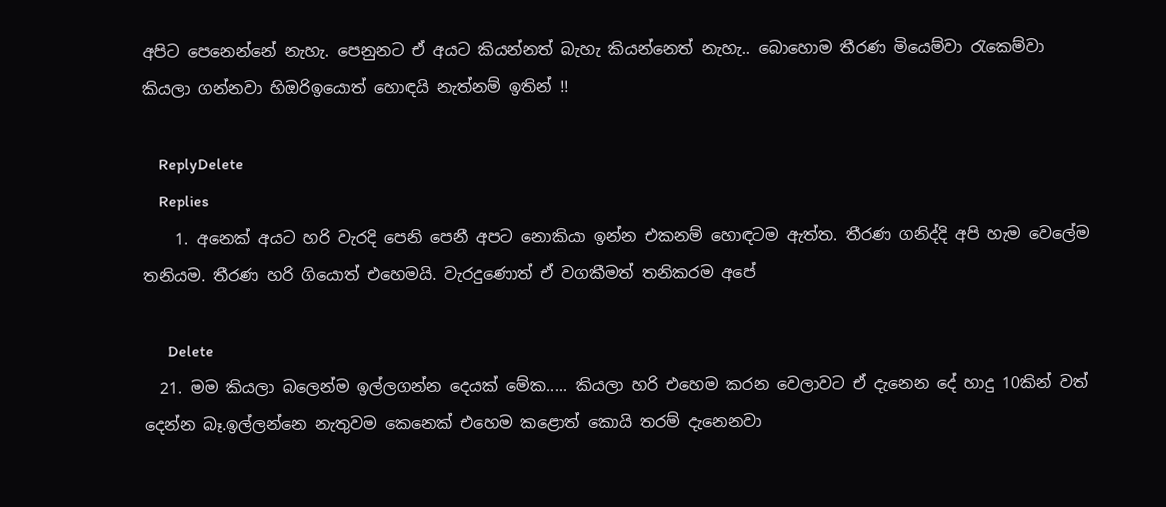අපිට පෙනෙන්නේ නැහැ. පෙනුනට ඒ අයට කියන්නත් බැහැ කියන්නෙත් නැහැ.. බොහොම තීරණ මියෙම්වා රැකෙම්වා කියලා ගන්නවා හිඔරිඉයොත් හොඳයි නැත්නම් ඉතින් !!

    ReplyDelete
    Replies
    1. අනෙක් අයට හරි වැරදි පෙනි පෙනී අපට නොකියා ඉන්න එකනම් හොඳටම ඇත්ත. තීරණ ගනිද්දි අපි හැම වෙලේම තනියම. තීරණ හරි ගියොත් එහෙමයි. වැරදුණොත් ඒ වගකීමත් තනිකරම අපේ

      Delete
  21. මම කියලා බලෙන්ම ඉල්ලගන්න දෙයක් මේක..... කියලා හරි එහෙම කරන වෙලාවට ඒ දැනෙන දේ හාදු 10කින් වත් දෙන්න බෑ.ඉල්ලන්නෙ නැතුවම කෙනෙක් එහෙම කළොත් කොයි තරම් දැනෙනවා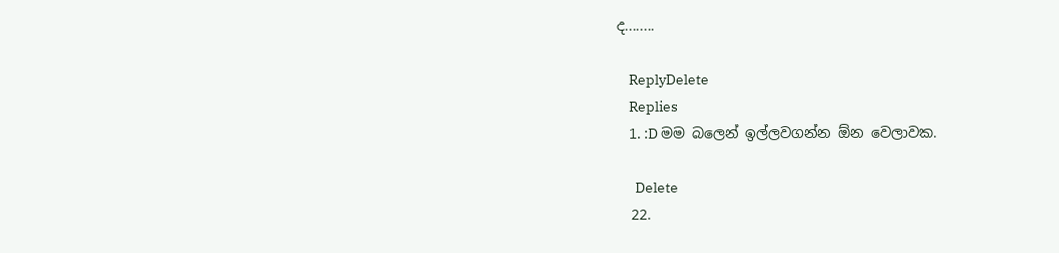ද........

    ReplyDelete
    Replies
    1. :D මම බලෙන් ඉල්ලවගන්න ඕන වෙලාවක.

      Delete
  22.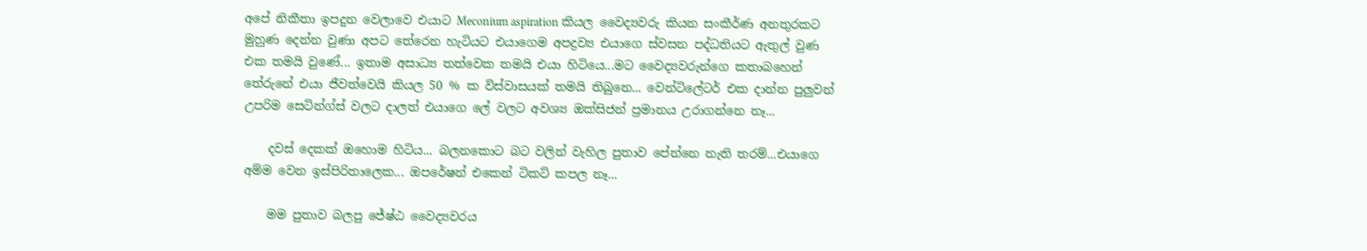අපේ නිකීතා ඉපදුන වෙලාවෙ එයාට Meconium aspiration කියල වෛද්‍යවරු කියන සංකීර්ණ අනතුරකට මුහුණ දෙන්න වුණා අපට තේරෙන හැටියට එයාගෙම අපද්‍රව්‍ය එයාගෙ ස්වසන පද්ධතියට ඇතුල් වුණ එක තමයි වුණේ... ඉතාම අසාධ්‍ය තත්වෙක තමයි එයා හිටියෙ...මට වෛද්‍යවරුන්ගෙ කතාබහෙන් තේරුනේ එයා ජීවත්වෙයි කියල 50 % ක විස්වාසයක් තමයි තිබුනෙ... වෙන්ටිලේටර් එක දාන්න පුලුවන් උපරිම සෙටින්ග්ස් වලට දාලත් එයාගෙ ලේ වලට අවශ්‍ය ඔක්සිජන් ප්‍රමානය උරාගන්නෙ නෑ...

    දවස් දෙකක් ඔහොම හිටිය... බලනකොට බට වලින් වැහිල පුතාව පේන්නෙ නැති තරම්...එයාගෙ අම්ම වෙන ඉස්පිරිතාලෙක... ඔපරේෂන් එකෙන් ටිකට් කපල නෑ...

    මම පුතාව බලපු ජේෂ්ඨ වෛද්‍යවරය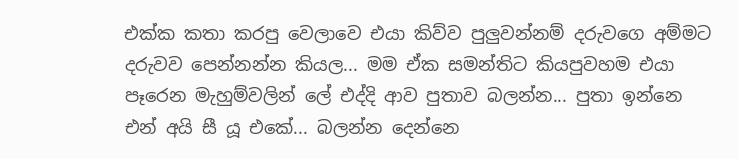එක්ක කතා කරපු වෙලාවෙ එයා කිව්ව පුලුවන්නම් දරුවගෙ අම්මට දරුවව පෙන්නන්න කියල... මම ඒක සමන්තිට කියපුවහම එයා පෑරෙන මැහුම්වලින් ලේ එද්දි ආව පුතාව බලන්න... පුතා ඉන්නෙ එන් අයි සී යූ එකේ... බලන්න දෙන්නෙ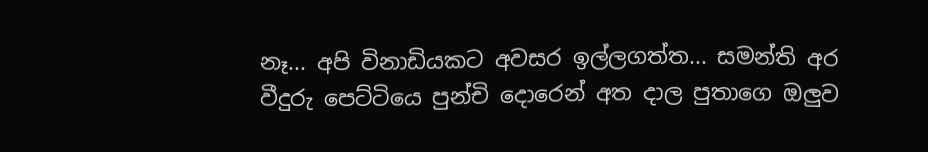නෑ... අපි විනාඩියකට අවසර ඉල්ලගත්ත... සමන්ති අර වීදුරු පෙට්ටියෙ පුන්චි දොරෙන් අත දාල පුතාගෙ ඔලුව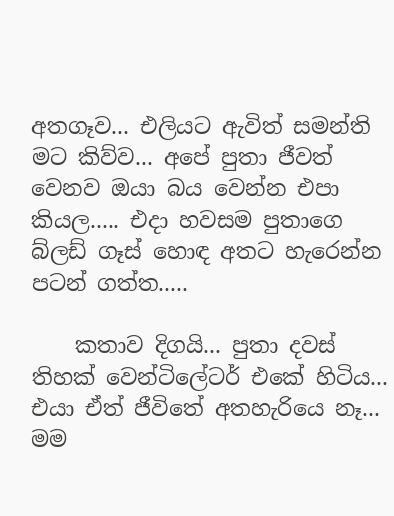අතගෑව... එලියට ඇවිත් සමන්ති මට කිව්ව... අපේ පුතා ජීවත් වෙනව ඔයා බය වෙන්න එපා කියල..... එදා හවසම පුතාගෙ බ්ලඩ් ගෑස් හොඳ අතට හැරෙන්න පටන් ගත්ත.....

    කතාව දිගයි... පුතා දවස් තිහක් වෙන්ටිලේටර් එකේ හිටිය... එයා ඒත් ජීවිතේ අතහැරියෙ නෑ... මම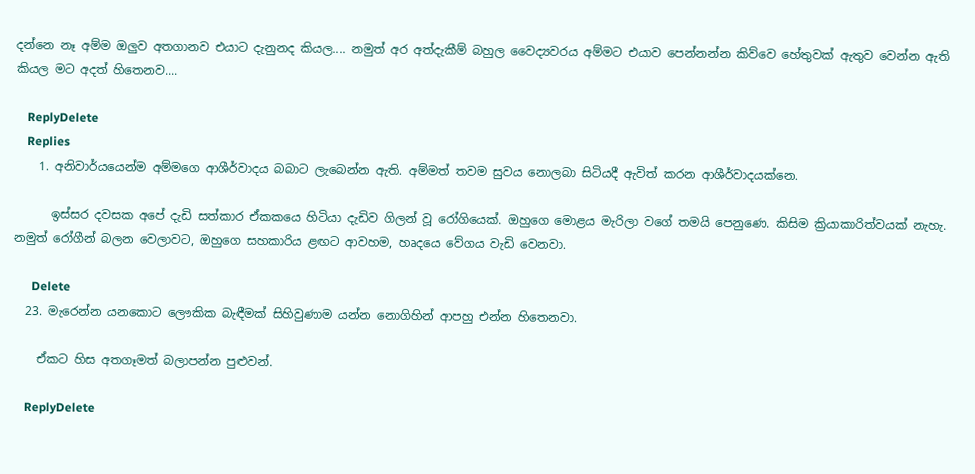දන්නෙ නෑ අම්ම ඔලුව අතගානව එයාට දැනුනද කියල.... නමුත් අර අත්දැකීම් බහුල වෛද්‍යවරය අම්මට එයාව පෙන්නන්න කිව්වෙ හේතුවක් ඇතුව වෙන්න ඇති කියල මට අදත් හිතෙනව....

    ReplyDelete
    Replies
    1. අනිවාර්යයෙන්ම අම්මගෙ ආශීර්වාදය බබාට ලැබෙන්න ඇති. අම්මත් තවම සුවය නොලබා සිටියදී ඇවිත් කරන ආශීර්වාදයක්නෙ.

      ඉස්සර දවසක අපේ දැඩි සත්කාර ඒකකයෙ හිටියා දැඩිව ගිලන් වූ රෝගියෙක්. ඔහුගෙ මොළය මැරිලා වගේ තමයි පෙනුණෙ. කිසිම ක්‍රියාකාරිත්වයක් නැහැ. නමුත් රෝගීන් බලන වෙලාවට, ඔහුගෙ සහකාරිය ළඟට ආවහම, හෘදයෙ වේගය වැඩි වෙනවා.

      Delete
  23. මැරෙන්න යනකොට ලෞකික බැඳීමක් සිහිවුණාම යන්න නොගිහින් ආපහු එන්න හිතෙනවා.

    ඒකට හිස අතගෑමත් බලාපන්න පුළුවන්.

    ReplyDelete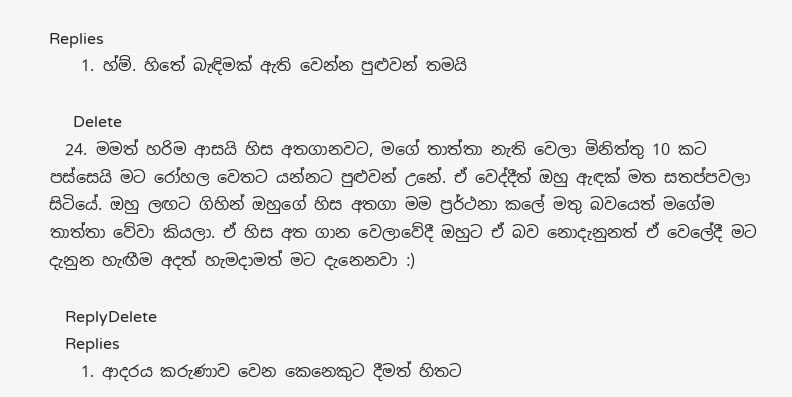Replies
    1. හ්ම්. හිතේ බැඳිමක් ඇති වෙන්න පුළුවන් තමයි

      Delete
  24. මමත් හරිම ආසයි හිස අතගානවට, මගේ තාත්තා නැති වෙලා මිනිත්තු 10 කට පස්සෙයි මට රෝහල වෙතට යන්නට පුළුවන් උනේ. ඒ වෙද්දීත් ඔහු ඇඳක් මත සතප්පවලා සිටියේ. ඔහු ලඟට ගිහින් ඔහුගේ හිස අතගා මම ප්‍රර්ථනා කලේ මතු බවයෙත් මගේම තාත්තා වේවා කියලා. ඒ හිස අත ගාන වෙලාවේදී ඔහුට ඒ බව නොදැනුනත් ඒ වෙලේදී මට දැනුන හැඟීම අදත් හැමදාමත් මට දැනෙනවා :)

    ReplyDelete
    Replies
    1. ආදරය කරුණාව වෙන කෙනෙකුට දීමත් හිතට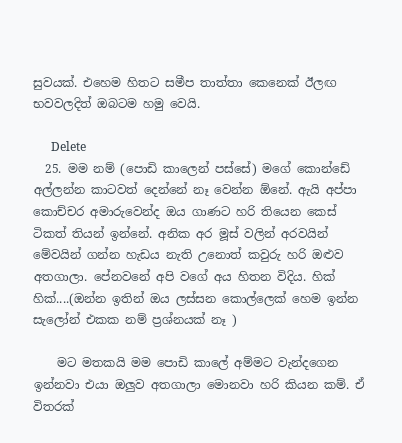සුවයක්. එහෙම හිතට සමීප තාත්තා කෙනෙක් ඊලඟ භවවලදිත් ඔබටම හමු වෙයි.

      Delete
  25. මම නම් (පොඩි කාලෙන් පස්සේ) මගේ කොන්ඩේ අල්ලන්න කාටවත් දෙන්නේ නෑ වෙන්න ඕනේ. ඇයි අප්පා කොච්චර අමාරුවෙන්ද ඔය ගාණට හරි තියෙන කෙස් ටිකත් තියන් ඉන්නේ. අනික අර මූස් වලින් අරවයින් මේවයින් ගන්න හැඩය නැති උනොත් කවුරු හරි ඔළුව අතගාලා. පේනවනේ අපි වගේ අය හිතන විදිය. හික් හික්....(ඔන්න ඉතින් ඔය ලස්සන කොල්ලෙක් හෙම ඉන්න සැලෝන් එකක නම් ප්‍රශ්නයක් නෑ )

    මට මතකයි මම පොඩි කාලේ අම්මට වැන්දගෙන ඉන්නවා එයා ඔලුව අතගාලා මොනවා හරි කියන කම්. ඒ විතරක්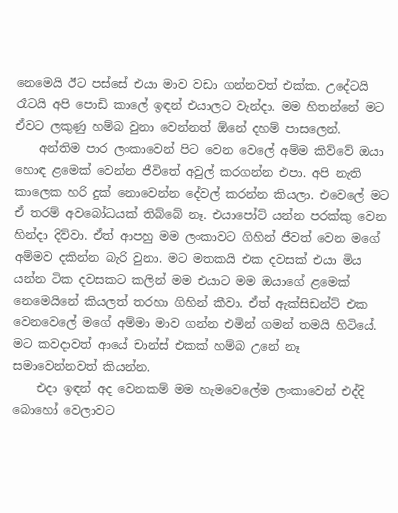නෙමෙයි ඊට පස්සේ එයා මාව වඩා ගන්නවත් එක්ක. උදේටයි රෑටයි අපි පොඩි කාලේ ඉඳන් එයාලට වැන්දා. මම හිතන්නේ මට ඒවට ලකුණු හම්බ වුනා වෙන්නත් ඕනේ දහම් පාසලෙන්.
    අන්තිම පාර ලංකාවෙන් පිට වෙන වෙලේ අම්ම කිව්වේ ඔයා හොඳ ළමෙක් වෙන්න ජීවිතේ අවුල් කරගන්න එපා. අපි නැති කාලෙක හරි දුක් නොවෙන්න දේවල් කරන්න කියලා. එවෙලේ මට ඒ තරම් අවබෝධයක් තිබ්බේ නෑ. එයාපෝට් යන්න පරක්කු වෙන හින්දා දිව්වා. ඒත් ආපහු මම ලංකාවට ගිහින් ජීවත් වෙන මගේ අම්මව දකින්න බැරි වුනා. මට මතකයි එක දවසක් එයා මිය යන්න ටික දවසකට කලින් මම එයාට මම ඔයාගේ ළමෙක් නෙමෙයිනේ කියලත් තරහා ගිහින් කීවා. ඒත් ඇක්සිඩන්ට් එක වෙනවෙලේ මගේ අම්මා මාව ගන්න එමින් ගමන් තමයි හිටියේ. මට කවදාවත් ආයේ චාන්ස් එකක් හම්බ උනේ නෑ සමාවෙන්නවත් කියන්න.
    එදා ඉඳන් අද වෙනකම් මම හැමවෙලේම ලංකාවෙන් එද්දි බොහෝ වෙලාවට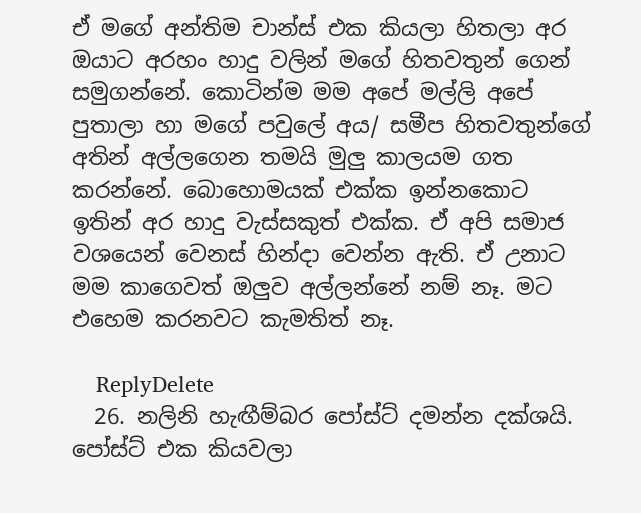ඒ මගේ අන්තිම චාන්ස් එක කියලා හිතලා අර ඔයාට අරහං හාදු වලින් මගේ හිතවතුන් ගෙන් සමුගන්නේ. කොටින්ම මම අපේ මල්ලි අපේ පුතාලා හා මගේ පවුලේ අය/ සමීප හිතවතුන්ගේ අතින් අල්ලගෙන තමයි මුලු කාලයම ගත කරන්නේ. බොහොමයක් එක්ක ඉන්නකොට ඉතින් අර හාදු වැස්සකුත් එක්ක. ඒ අපි සමාජ වශයෙන් වෙනස් හින්දා වෙන්න ඇති. ඒ උනාට මම කාගෙවත් ඔලුව අල්ලන්නේ නම් නෑ. මට එහෙම කරනවට කැමතිත් නෑ.

    ReplyDelete
  26. නලිනි හැඟීම්බර පෝස්ට් දමන්න දක්ශයි. පෝස්ට් එක කියවලා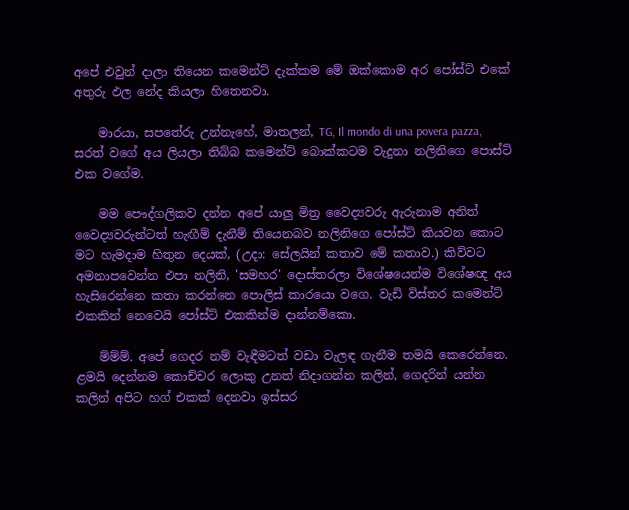අපේ එවුන් දාලා තියෙන කමෙන්ට් දැක්කම මේ ඔක්කොම අර පෝස්ට් එකේ අතුරු ඵල නේද කියලා හිතෙනවා.

    මාරයා, සපතේරු උන්නැහේ, මාතලන්, TG, Il mondo di una povera pazza, සරත් වගේ අය ලියලා තිබ්බ කමෙන්ට් බොක්කටම වැදුනා නලිනිගෙ පොස්ට් එක වගේම.

    මම පෞද්ගලිකව දන්න අපේ යාලු මිත්‍ර වෛද්‍යවරු ඇරුනාම අනිත් වෛද්‍යවරුන්ටත් හැඟීම් දැනීම් තියෙනබව නලිනිගෙ පෝස්ට් කියවන කොට මට හැමදාම හිතුන දෙයක්, (උදා: සේලයින් කතාව මේ කතාව.) කිව්වට අමනාපවෙන්න එපා නලිනි, 'සමහර' දොස්තරලා විශේෂයෙන්ම විශේෂඥ අය හැසිරෙන්නෙ කතා කරන්නෙ පොලිස් කාරයො වගෙ. වැඩි විස්තර කමෙන්ට් එකකින් නෙවෙයි පෝස්ට් එකකින්ම දාන්නම්කො.

    ම්ම්ම්. අපේ ගෙදර නම් වැඳීමටත් වඩා වැලඳ ගැනීම තමයි කෙරෙන්නෙ. ළමයි දෙන්නම කොච්චර ලොකු උනත් නිදාගන්න කලින්, ගෙදරින් යන්න කලින් අපිට හග් එකක් දෙනවා ඉස්සර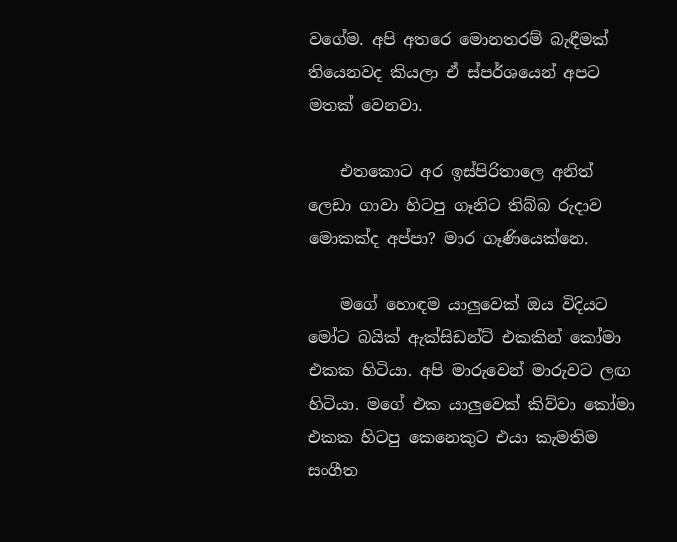වගේම. අපි අතරෙ මොනතරම් බැඳීමක් තියෙනවද කියලා ඒ ස්පර්ශයෙන් අපට මතක් වෙනවා.

    එතකොට අර ඉස්පිරිතාලෙ අනිත් ලෙඩා ගාවා හිටපු ගෑනිට තිබ්බ රුදාව මොකක්ද අප්පා? මාර ගෑණියෙක්නෙ.

    මගේ හොඳම යාලුවෙක් ඔය විදියට මෝට බයික් ඇක්සිඩන්ට් එකකින් කෝමා එකක හිටියා. අපි මාරුවෙන් මාරුවට ලඟ හිටියා. මගේ එක යාලුවෙක් කිව්වා කෝමා එකක හිටපු කෙනෙකුට එයා කැමතිම සංගීත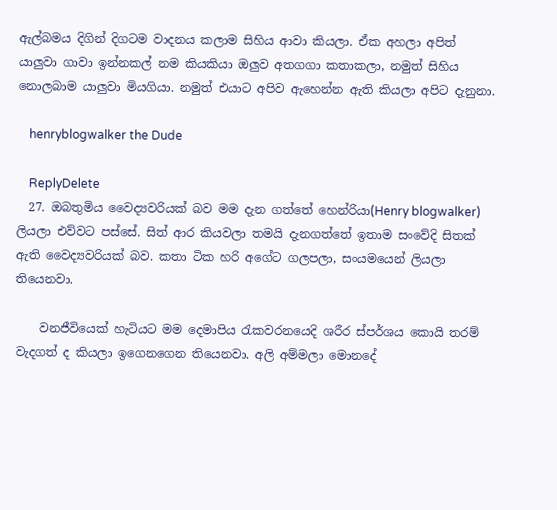ඇල්බමය දිගින් දිගටම වාදනය කලාම සිහිය ආවා කියලා. ඒක අහලා අපිත් යාලුවා ගාවා ඉන්නකල් නම කියකියා ඔලුව අතගගා කතාකලා, නමුත් සිහිය නොලබාම යාලුවා මියගියා. නමුත් එයාට අපිව ඇහෙන්න ඇති කියලා අපිට දැනුනා.

    henryblogwalker the Dude

    ReplyDelete
  27. ඔබතුමිය වෛද්‍යවරියක් බව මම දැන ගත්තේ හෙන්රියා(Henry blogwalker) ලියලා එව්වට පස්සේ. සිත් ආර කියවලා තමයි දැනගත්තේ ඉතාම සංවේදි සිතක් ඇති වෛද්‍යවරියක් බව. කතා ටික හරි අගේට ගලපලා, සංයමයෙන් ලියලා තියෙනවා.

    වනජීවියෙක් හැටියට මම දෙමාපිය ‍රැකවරනයෙදි ශරීර ස්පර්ශය කොයි තරම් වැදගත් ද කියලා ඉගෙනගෙන තියෙනවා. අලි අම්මලා මොනදේ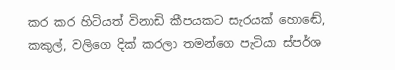කර කර හිටියත් විනාඩි කීපයකට සැරයක් හොඬේ, කකුල්, වලිගෙ දික් කරලා තමන්ගෙ පැටියා ස්පර්ශ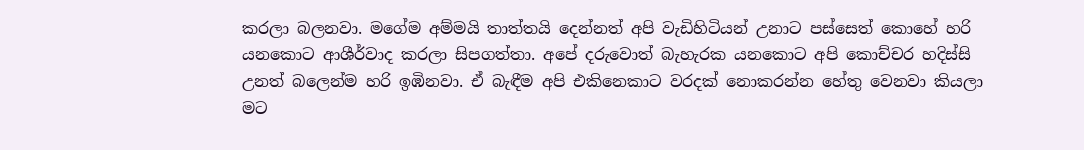කරලා බලනවා. මගේම අම්මයි තාත්තයි දෙන්නත් අපි වැඩිහිටියන් උනාට පස්සෙත් කොහේ හරි යනකොට ආශීර්වාද කරලා සිපගත්තා. අපේ දරුවොත් බැහැරක යනකොට අපි කොච්චර හදිස්සි උනත් බලෙන්ම හරි ඉඹිනවා. ඒ බැඳීම අපි එකිනෙකාට වරදක් නොකරන්න හේතු වෙනවා කියලා මට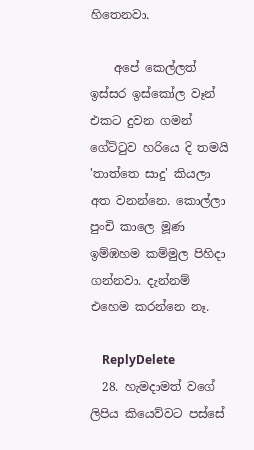හිතෙනවා.

    අපේ කෙල්ලත් ඉස්සර ඉස්කෝල වෑන් එකට දුවන ගමන් ගේට්‍ටුව හරියෙ දි තමයි 'තාත්තෙ සාදු' කියලා අත වනන්නෙ. කොල්ලා පුංචි කාලෙ මූණ ඉම්ඹහම කම්මුල පිහිදා ගන්නවා. දැන්නම් එහෙම කරන්නෙ නෑ.

    ReplyDelete
  28. හැමදාමත් වගේ ලිපිය කියෙව්වට පස්සේ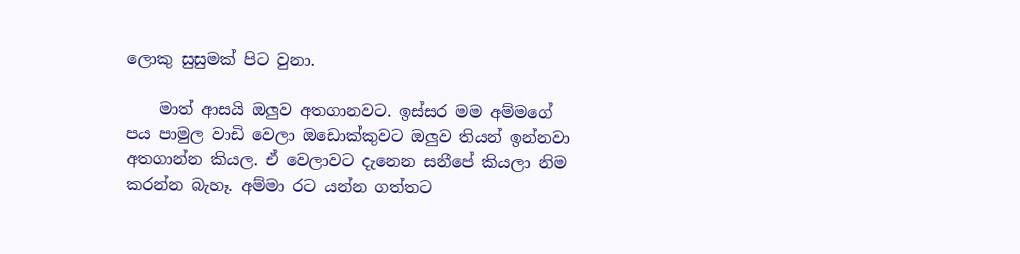ලොකු සුසුමක් පිට වුනා.

    මාත් ආසයි ඔලුව අතගානවට. ඉස්සර මම අම්මගේ පය පාමුල වාඩි වෙලා ඔඩොක්කුවට ඔලුව තියන් ඉන්නවා අතගාන්න කියල. ඒ වෙලාවට දැනෙන සනීපේ කියලා නිම කරන්න බැහෑ. අම්මා රට යන්න ගත්තට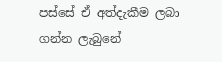පස්සේ ඒ අත්දැකීම ලබා ගන්න ලැබුනේ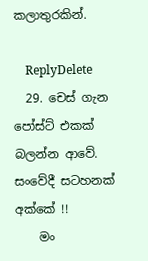කලාතුරකින්.

    ReplyDelete
  29. චෙස් ගැන පෝස්ට් එකක් බලන්න ආවේ. සංවේදී සටහනක් අක්කේ !!
    මං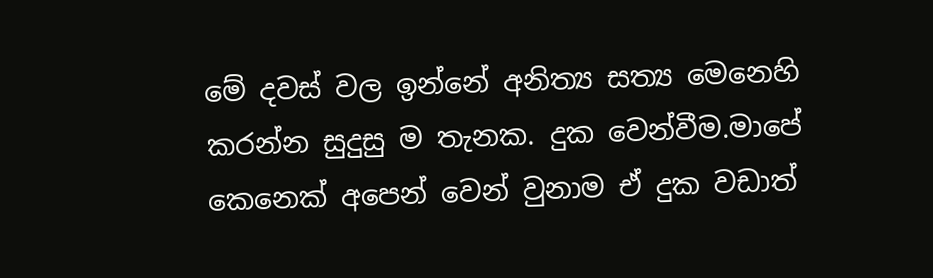මේ දවස් වල ඉන්නේ අනිත්‍ය සත්‍ය මෙනෙහි කරන්න සුදුසු ම තැනක. දුක වෙන්වීම.මාපේ කෙනෙක් අපෙන් වෙන් වුනාම ඒ දුක වඩාත්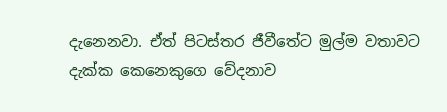දැනෙනවා. ඒත් පිටස්තර ජීවීතේට මුල්ම වතාවට දැක්ක කෙනෙකුගෙ වේදනාව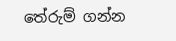තේරුම් ගන්න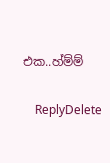එක..හ්ම්ම්

    ReplyDelete